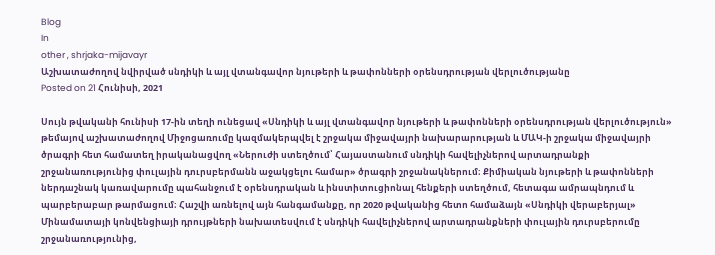Blog
In
other , shrjaka-mijavayr
Աշխատաժողով նվիրված սնդիկի և այլ վտանգավոր նյութերի և թափոնների օրենսդրության վերլուծությանը
Posted on 21 Հունիսի, 2021

Սույն թվականի հունիսի 17-ին տեղի ունեցավ «Սնդիկի և այլ վտանգավոր նյութերի և թափոնների օրենսդրության վերլուծություն» թեմայով աշխատաժողով Միջոցառումը կազմակերպվել է շրջակա միջավայրի նախարարության և ՄԱԿ-ի շրջակա միջավայրի ծրագրի հետ համատեղ իրականացվող «Ներուժի ստեղծում՝ Հայաստանում սնդիկի հավելիչներով արտադրանքի շրջանառությունից փուլային դուրսբերմանն աջակցելու համար» ծրագրի շրջանակներում։ Քիմիական նյութերի և թափոնների ներդաշնակ կառավարումը պահանջում է օրենսդրական և ինստիտուցիոնալ հենքերի ստեղծում, հետագա ամրապնդում և պարբերաբար թարմացում։ Հաշվի առնելով այն հանգամանքը, որ 2020 թվականից հետո համաձայն «Սնդիկի վերաբերյալ» Մինամատայի կոնվենցիայի դրույթների նախատեսվում է սնդիկի հավելիչներով արտադրանքների փուլային դուրսբերումը շրջանառությունից,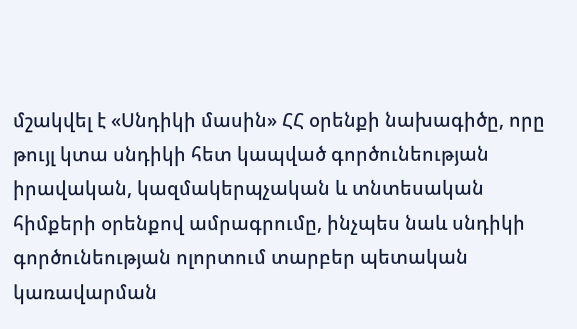մշակվել է «Սնդիկի մասին» ՀՀ օրենքի նախագիծը, որը թույլ կտա սնդիկի հետ կապված գործունեության իրավական, կազմակերպչական և տնտեսական հիմքերի օրենքով ամրագրումը, ինչպես նաև սնդիկի գործունեության ոլորտում տարբեր պետական կառավարման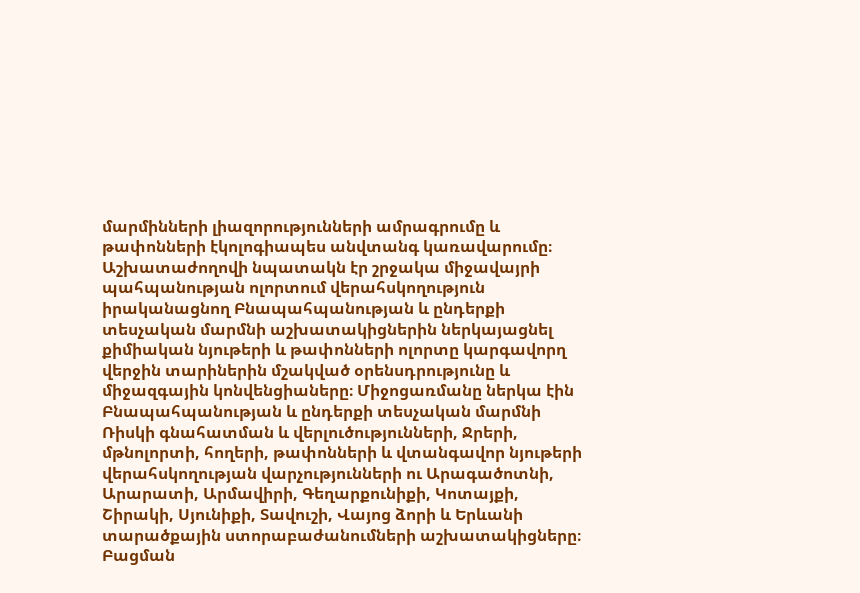մարմինների լիազորությունների ամրագրումը և թափոնների էկոլոգիապես անվտանգ կառավարումը։ Աշխատաժողովի նպատակն էր շրջակա միջավայրի պահպանության ոլորտում վերահսկողություն իրականացնող Բնապահպանության և ընդերքի տեսչական մարմնի աշխատակիցներին ներկայացնել քիմիական նյութերի և թափոնների ոլորտը կարգավորղ վերջին տարիներին մշակված օրենսդրությունը և միջազգային կոնվենցիաները։ Միջոցառմանը ներկա էին Բնապահպանության և ընդերքի տեսչական մարմնի Ռիսկի գնահատման և վերլուծությունների, Ջրերի, մթնոլորտի, հողերի, թափոնների և վտանգավոր նյութերի վերահսկողության վարչությունների ու Արագածոտնի, Արարատի, Արմավիրի, Գեղարքունիքի, Կոտայքի, Շիրակի, Սյունիքի, Տավուշի, Վայոց ձորի և Երևանի տարածքային ստորաբաժանումների աշխատակիցները։ Բացման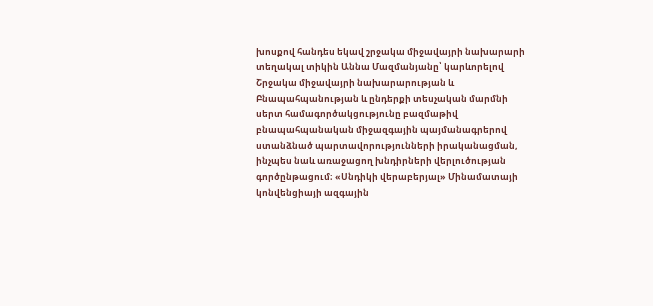խոսքով հանդես եկավ շրջակա միջավայրի նախարարի տեղակալ տիկին Աննա Մազմանյանը՝ կարևորելով Շրջակա միջավայրի նախարարության և Բնապահպանության և ընդերքի տեսչական մարմնի սերտ համագործակցությունը բազմաթիվ բնապահպանական միջազգային պայմանագրերով ստանձնած պարտավորությունների իրականացման, ինչպես նաև առաջացող խնդիրների վերլուծության գործընթացում։ «Սնդիկի վերաբերյալ» Մինամատայի կոնվենցիայի ազգային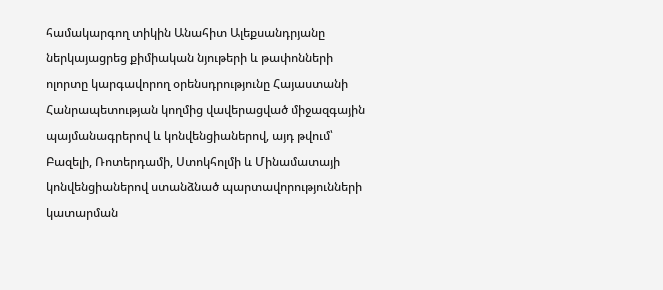համակարգող տիկին Անահիտ Ալեքսանդրյանը ներկայացրեց քիմիական նյութերի և թափոնների ոլորտը կարգավորող օրենսդրությունը Հայաստանի Հանրապետության կողմից վավերացված միջազգային պայմանագրերով և կոնվենցիաներով, այդ թվում՝ Բազելի, Ռոտերդամի, Ստոկհոլմի և Մինամատայի կոնվենցիաներով ստանձնած պարտավորությունների կատարման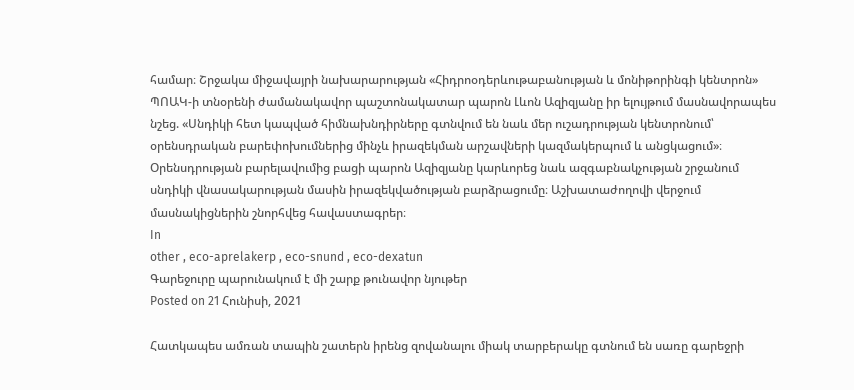համար։ Շրջակա միջավայրի նախարարության «Հիդրոօդերևութաբանության և մոնիթորինգի կենտրոն» ՊՈԱԿ-ի տնօրենի ժամանակավոր պաշտոնակատար պարոն Լևոն Ազիզյանը իր ելույթում մասնավորապես նշեց. «Սնդիկի հետ կապված հիմնախնդիրները գտնվում են նաև մեր ուշադրության կենտրոնում՝ օրենսդրական բարեփոխումներից մինչև իրազեկման արշավների կազմակերպում և անցկացում»։ Օրենսդրության բարելավումից բացի պարոն Ազիզյանը կարևորեց նաև ազգաբնակչության շրջանում սնդիկի վնասակարության մասին իրազեկվածության բարձրացումը։ Աշխատաժողովի վերջում մասնակիցներին շնորհվեց հավաստագրեր։
In
other , eco-aprelakerp , eco-snund , eco-dexatun
Գարեջուրը պարունակում է մի շարք թունավոր նյութեր
Posted on 21 Հունիսի, 2021

Հատկապես ամռան տապին շատերն իրենց զովանալու միակ տարբերակը գտնում են սառը գարեջրի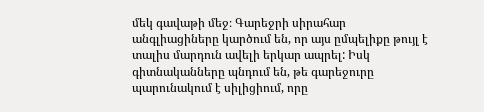մեկ գավաթի մեջ։ Գարեջրի սիրահար անգլիացիները կարծում են, որ այս ըմպելիքը թույլ է տալիս մարդուն ավելի երկար ապրել: Իսկ գիտնականները պնդում են, թե գարեջուրը պարունակում է սիլիցիում, որը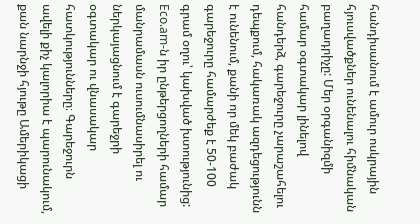հանդիսանում է ամուր ոսկրային հյուսվածքներ ունենալու հիմնական բաղադրիչը: Մեր օրգանիզմի համար օգտակար լինելով հանդերձ, գարեջուրը չարաշահելու դեպքում, հակառակ ազդեցությունն է ունենում, քանի որ մեկ բաժակ գարեջուրը համարժեք է 50-100 գրամ օղու՝ կախված խտությունից: Eco.am-ն իր ընթերցողների համար մանրամասն ուսումնասիրել ու ներկայացնում է գարեջրի օգտակար ու վնասակար հատկությունները։ Գարեջուրն ավելի քիչ կալորիա է պարունակում, քան նարնջի հյութը Ամերիկացի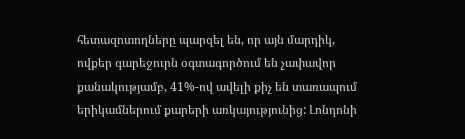հետազոտողները պարզել են, որ այն մարդիկ, ովքեր գարեջուրն օգտագործում են չափավոր քանակությամբ, 41%-ով ավելի քիչ են տառապում երիկամներում քարերի առկայությունից: Լոնդոնի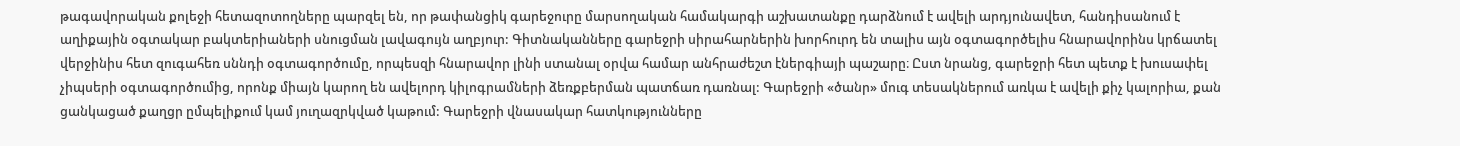թագավորական քոլեջի հետազոտողները պարզել են, որ թափանցիկ գարեջուրը մարսողական համակարգի աշխատանքը դարձնում է ավելի արդյունավետ, հանդիսանում է աղիքային օգտակար բակտերիաների սնուցման լավագույն աղբյուր: Գիտնականները գարեջրի սիրահարներին խորհուրդ են տալիս այն օգտագործելիս հնարավորինս կրճատել վերջինիս հետ զուգահեռ սննդի օգտագործումը, որպեսզի հնարավոր լինի ստանալ օրվա համար անհրաժեշտ էներգիայի պաշարը։ Ըստ նրանց, գարեջրի հետ պետք է խուսափել չիպսերի օգտագործումից, որոնք միայն կարող են ավելորդ կիլոգրամների ձեռքբերման պատճառ դառնալ: Գարեջրի «ծանր» մուգ տեսակներում առկա է ավելի քիչ կալորիա, քան ցանկացած քաղցր ըմպելիքում կամ յուղազրկված կաթում: Գարեջրի վնասակար հատկությունները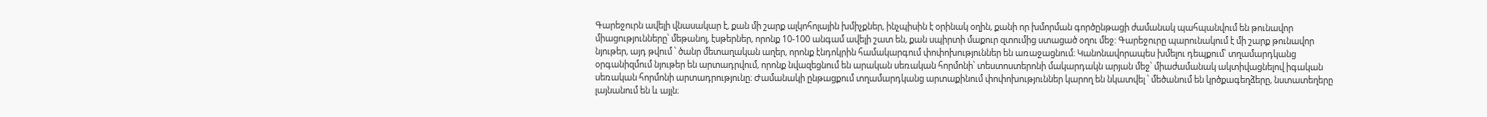Գարեջուրն ավելի վնասակար է, քան մի շարք ալկոհոլային խմիչքներ, ինչպիսին է օրինակ օղին, քանի որ խմորման գործընթացի ժամանակ պահպանվում են թունավոր միացությունները՝ մեթանոլ, էսթերներ, որոնք 10-100 անգամ ավելի շատ են, քան սպիրտի մաքուր զտումից ստացած օղու մեջ: Գարեջուրը պարունակում է մի շարք թունավոր նյութեր, այդ թվում ՝ ծանր մետաղական աղեր, որոնք էնդոկրին համակարգում փոփոխություններ են առաջացնում։ Կանոնավորապես խմելու դեպքում՝ տղամարդկանց օրգանիզմում նյութեր են արտադրվում, որոնք նվազեցնում են արական սեռական հորմոնի՝ տեստոստերոնի մակարդակն արյան մեջ՝ միաժամանակ ակտիվացնելով իգական սեռական հորմոնի արտադրությունը։ Ժամանակի ընթացքում տղամարդկանց արտաքինում փոփոխություններ կարող են նկատվել ՝ մեծանում են կրծքագեղձերը, նստատեղերը լայնանում են և այլն։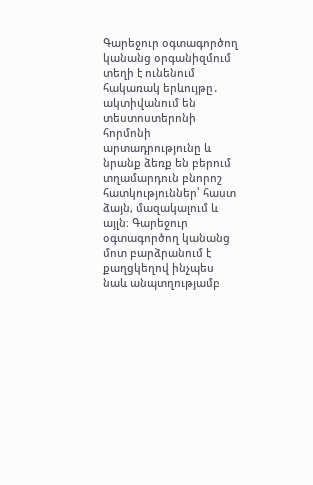Գարեջուր օգտագործող կանանց օրգանիզմում տեղի է ունենում հակառակ երևույթը․ ակտիվանում են տեստոստերոնի հորմոնի արտադրությունը և նրանք ձեռք են բերում տղամարդուն բնորոշ հատկություններ՝ հաստ ձայն, մազակալում և այլն։ Գարեջուր օգտագործող կանանց մոտ բարձրանում է քաղցկեղով ինչպես նաև անպտղությամբ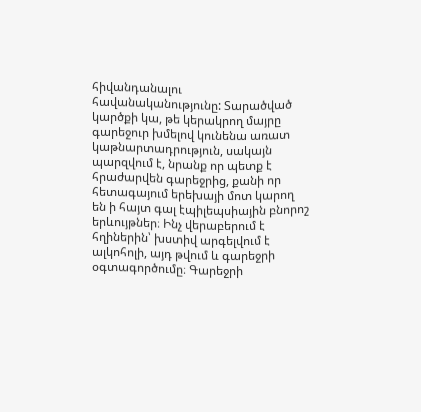հիվանդանալու հավանականությունը: Տարածված կարծքի կա, թե կերակրող մայրը գարեջուր խմելով կունենա առատ կաթնարտադրություն, սակայն պարզվում է, նրանք որ պետք է հրաժարվեն գարեջրից, քանի որ հետագայում երեխայի մոտ կարող են ի հայտ գալ էպիլեպսիային բնորոշ երևույթներ։ Ինչ վերաբերում է հղիներին՝ խստիվ արգելվում է ալկոհոլի, այդ թվում և գարեջրի օգտագործումը։ Գարեջրի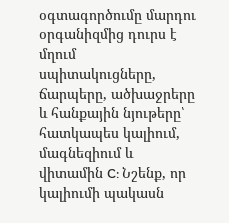օգտագործումը մարդու օրգանիզմից դուրս է մղում սպիտակուցները, ճարպերը, ածխաջրերը և հանքային նյութերը՝ հատկապես կալիում, մագնեզիում և վիտամին C: Նշենք, որ կալիումի պակասն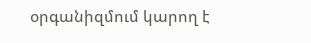օրգանիզմում կարող է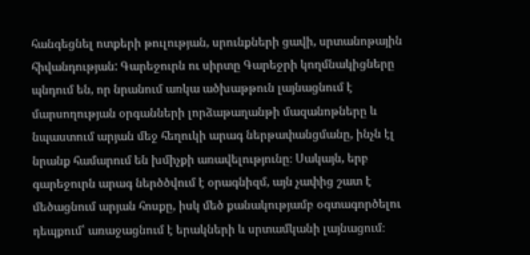հանգեցնել ոտքերի թուլության, սրունքների ցավի, սրտանոթային հիվանդության: Գարեջուրն ու սիրտը Գարեջրի կողմնակիցները պնդում են, որ նրանում առկա ածխաթթուն լայնացնում է մարսողության օրգանների լորձաթաղանթի մազանոթները և նպաստում արյան մեջ հեղուկի արագ ներթափանցմանը, ինչն էլ նրանք համարում են խմիչքի առավելությունը։ Սակայն, երբ գարեջուրն արագ ներծծվում է օրագնիզմ, այն չափից շատ է մեծացնում արյան հոսքը, իսկ մեծ քանակությամբ օգտագործելու դեպքում՝ առաջացնում է երակների և սրտամկանի լայնացում։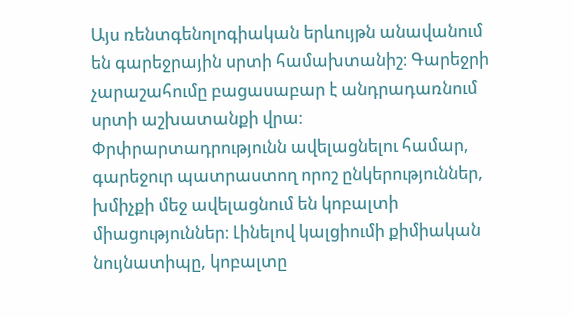Այս ռենտգենոլոգիական երևույթն անավանում են գարեջրային սրտի համախտանիշ։ Գարեջրի չարաշահումը բացասաբար է անդրադառնում սրտի աշխատանքի վրա։ Փրփրարտադրությունն ավելացնելու համար, գարեջուր պատրաստող որոշ ընկերություններ, խմիչքի մեջ ավելացնում են կոբալտի միացություններ։ Լինելով կալցիումի քիմիական նույնատիպը, կոբալտը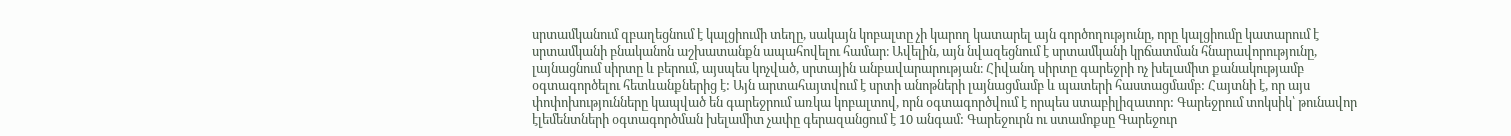սրտամկանում զբաղեցնում է կալցիումի տեղը, սակայն կոբալտը չի կարող կատարել այն գործողությունը, որը կալցիումը կատարում է սրտամկանի բնականոն աշխատանքն ապահովելու համար։ Ավելին, այն նվազեցնում է սրտամկանի կրճատման հնարավորությունը, լայնացնում սիրտը և բերում, այսպես կոչված, սրտային անբավարարության։ Հիվանդ սիրտը գարեջրի ոչ խելամիտ քանակությամբ օգտագործելու հետևանքներից է: Այն արտահայտվում է սրտի անոթների լայնացմամբ և պատերի հաստացմամբ: Հայտնի է, որ այս փոփոխությունները կապված են գարեջրում առկա կոբալտով, որն օգտագործվում է որպես ստաբիլիզատոր: Գարեջրում տոկսիկ՝ թունավոր էլեմենտների օգտագործման խելամիտ չափը գերազանցում է 10 անգամ: Գարեջուրն ու ստամոքսը Գարեջուր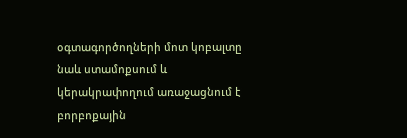օգտագործողների մոտ կոբալտը նաև ստամոքսում և կերակրափողում առաջացնում է բորբոքային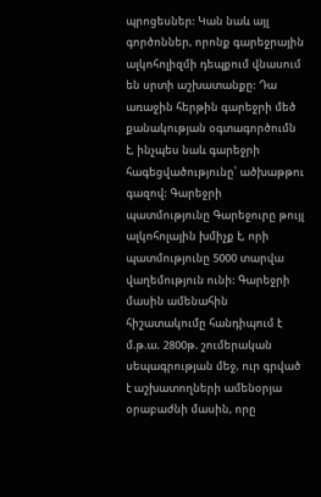պրոցեսներ: Կան նաև այլ գործոններ, որոնք գարեջրային ալկոհոլիզմի դեպքում վնասում են սրտի աշխատանքը: Դա առաջին հերթին գարեջրի մեծ քանակության օգտագործումն է, ինչպես նաև գարեջրի հագեցվածությունը՝ ածխաթթու գազով: Գարեջրի պատմությունը Գարեջուրը թույլ ալկոհոլային խմիչք է, որի պատմությունը 5000 տարվա վաղեմություն ունի: Գարեջրի մասին ամենահին հիշատակումը հանդիպում է մ.թ.ա. 2800թ. շումերական սեպագրության մեջ, ուր գրված է աշխատողների ամենօրյա օրաբաժնի մասին, որը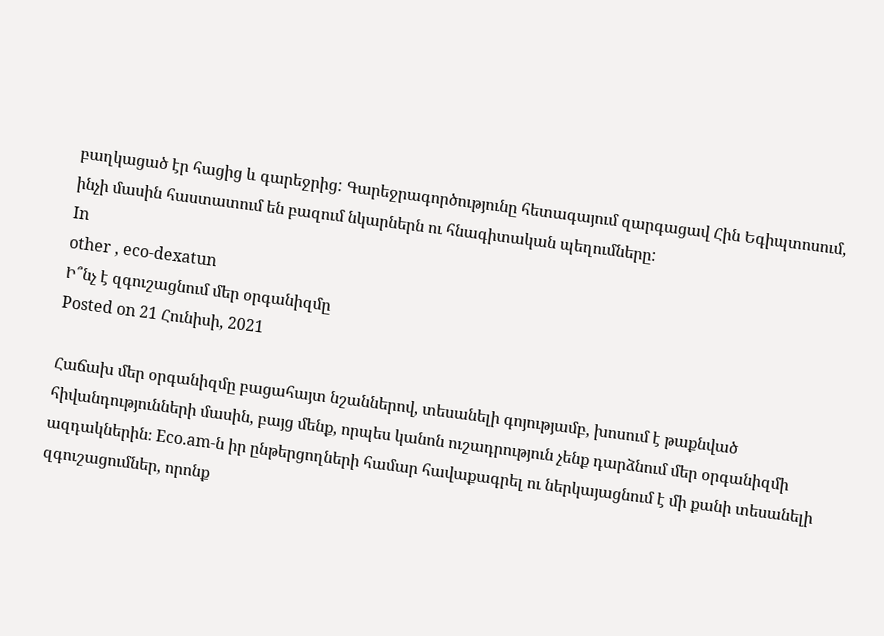բաղկացած էր հացից և գարեջրից: Գարեջրագործությունը հետագայում զարգացավ Հին Եգիպտոսում, ինչի մասին հաստատում են բազում նկարներն ու հնագիտական պեղումները:
In
other , eco-dexatun
Ի՞նչ է զգուշացնում մեր օրգանիզմը
Posted on 21 Հունիսի, 2021

Հաճախ մեր օրգանիզմը բացահայտ նշաններով, տեսանելի գոյությամբ, խոսում է թաքնված հիվանդությունների մասին, բայց մենք, որպես կանոն ուշադրություն չենք դարձնում մեր օրգանիզմի ազդակներին։ Eco.am-ն իր ընթերցողների համար հավաքագրել ու ներկայացնում է մի քանի տեսանելի զգուշացումներ, որոնք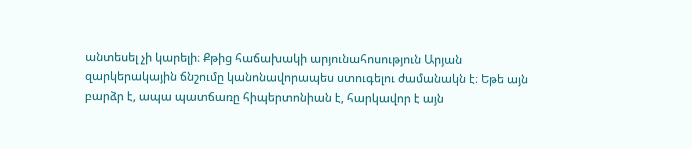անտեսել չի կարելի։ Քթից հաճախակի արյունահոսություն Արյան զարկերակային ճնշումը կանոնավորապես ստուգելու ժամանակն է։ Եթե այն բարձր է, ապա պատճառը հիպերտոնիան է, հարկավոր է այն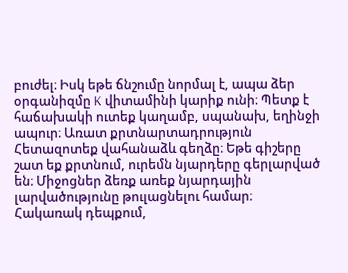բուժել։ Իսկ եթե ճնշումը նորմալ է, ապա ձեր օրգանիզմը K վիտամինի կարիք ունի։ Պետք է հաճախակի ուտեք կաղամբ, սպանախ, եղինջի ապուր։ Առատ քրտնարտադրություն Հետազոտեք վահանաձև գեղձը։ Եթե գիշերը շատ եք քրտնում, ուրեմն նյարդերը գերլարված են։ Միջոցներ ձեռք առեք նյարդային լարվածությունը թուլացնելու համար։ Հակառակ դեպքում,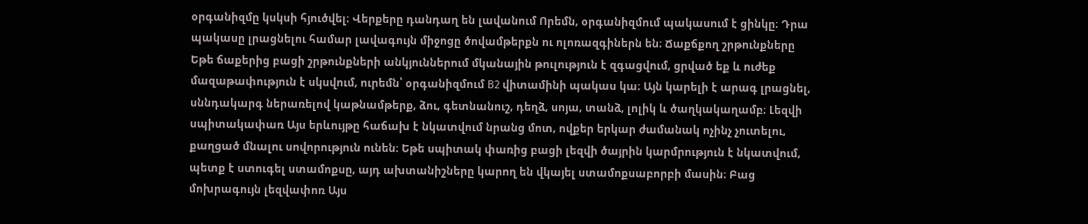օրգանիզմը կսկսի հյուծվել։ Վերքերը դանդաղ են լավանում Որեմն, օրգանիզմում պակասում է ցինկը։ Դրա պակասը լրացնելու համար լավագույն միջոցը ծովամթերքն ու ոլոռազգիներն են։ Ճաքճքող շրթունքները Եթե ճաքերից բացի շրթունքների անկյուններում մկանային թուլություն է զգացվում, ցրված եք և ուժեք մազաթափություն է սկսվում, ուրեմն՝ օրգանիզմում B2 վիտամինի պակաս կա։ Այն կարելի է արագ լրացնել, սննդակարգ ներառելով կաթնամթերք, ձու, գետնանուշ, դեղձ, սոյա, տանձ, լոլիկ և ծաղկակաղամբ։ Լեզվի սպիտակափառ Այս երևույթը հաճախ է նկատվում նրանց մոտ, ովքեր երկար ժամանակ ոչինչ չուտելու, քաղցած մնալու սովորություն ունեն։ Եթե սպիտակ փառից բացի լեզվի ծայրին կարմրություն է նկատվում, պետք է ստուգել ստամոքսը, այդ ախտանիշները կարող են վկայել ստամոքսաբորբի մասին։ Բաց մոխրագույն լեզվափոռ Այս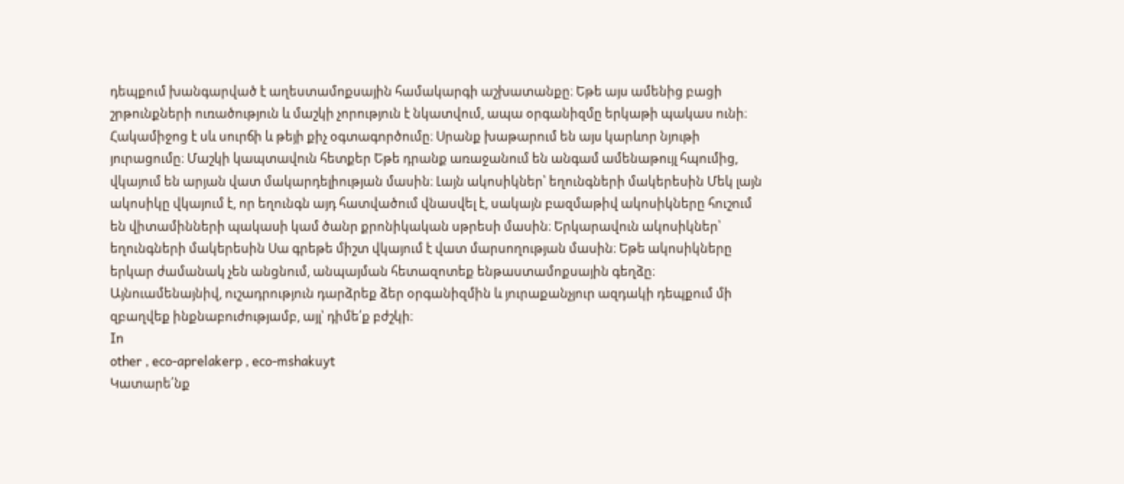դեպքում խանգարված է աղեստամոքսային համակարգի աշխատանքը։ Եթե այս ամենից բացի շրթունքների ուռածություն և մաշկի չորություն է նկատվում, ապա օրգանիզմը երկաթի պակաս ունի։ Հակամիջոց է սև սուրճի և թեյի քիչ օգտագործումը։ Սրանք խաթարում են այս կարևոր նյութի յուրացումը։ Մաշկի կապտավուն հետքեր Եթե դրանք առաջանում են անգամ ամենաթույլ հպումից, վկայում են արյան վատ մակարդելիության մասին։ Լայն ակոսիկներ՝ եղունգների մակերեսին Մեկ լայն ակոսիկը վկայում է, որ եղունգն այդ հատվածում վնասվել է, սակայն բազմաթիվ ակոսիկները հուշում են վիտամինների պակասի կամ ծանր քրոնիկական սթրեսի մասին։ Երկարավուն ակոսիկներ՝ եղունգների մակերեսին Սա գրեթե միշտ վկայում է վատ մարսողության մասին։ Եթե ակոսիկները երկար ժամանակ չեն անցնում, անպայման հետազոտեք ենթաստամոքսային գեղձը։ Այնուամենայնիվ, ուշադրություն դարձրեք ձեր օրգանիզմին և յուրաքանչյուր ազդակի դեպքում մի զբաղվեք ինքնաբուժությամբ, այլ՝ դիմե՛ք բժշկի։
In
other , eco-aprelakerp , eco-mshakuyt
Կատարե՛նք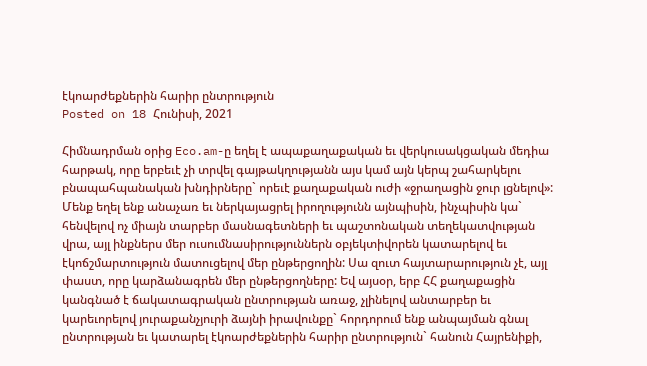էկոարժեքներին հարիր ընտրություն
Posted on 18 Հունիսի, 2021

Հիմնադրման օրից Eco.am-ը եղել է ապաքաղաքական եւ վերկուսակցական մեդիա հարթակ, որը երբեւէ չի տրվել գայթակղությանն այս կամ այն կերպ շահարկելու բնապահպանական խնդիրները` որեւէ քաղաքական ուժի «ջրաղացին ջուր լցնելով»: Մենք եղել ենք անաչառ եւ ներկայացրել իրողությունն այնպիսին, ինչպիսին կա` հենվելով ոչ միայն տարբեր մասնագետների եւ պաշտոնական տեղեկատվության վրա, այլ ինքներս մեր ուսումնասիրություններն օբյեկտիվորեն կատարելով եւ էկոճշմարտություն մատուցելով մեր ընթերցողին: Սա զուտ հայտարարություն չէ, այլ փաստ, որը կարձանագրեն մեր ընթերցողները: Եվ այսօր, երբ ՀՀ քաղաքացին կանգնած է ճակատագրական ընտրության առաջ, չլինելով անտարբեր եւ կարեւորելով յուրաքանչյուրի ձայնի իրավունքը` հորդորում ենք անպայման գնալ ընտրության եւ կատարել էկոարժեքներին հարիր ընտրություն` հանուն Հայրենիքի,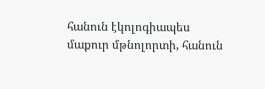հանուն էկոլոգիապես մաքուր մթնոլորտի, հանուն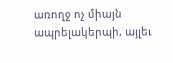առողջ ոչ միայն ապրելակերպի, այլեւ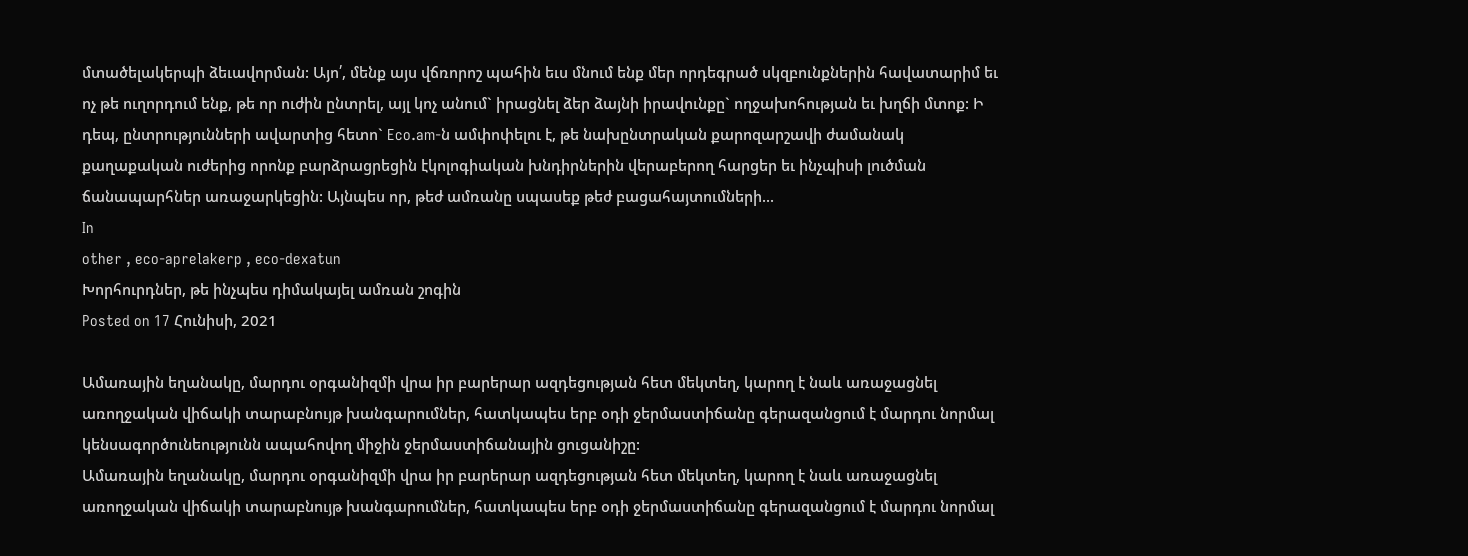մտածելակերպի ձեւավորման: Այո՛, մենք այս վճռորոշ պահին եւս մնում ենք մեր որդեգրած սկզբունքներին հավատարիմ եւ ոչ թե ուղորդում ենք, թե որ ուժին ընտրել, այլ կոչ անում` իրացնել ձեր ձայնի իրավունքը` ողջախոհության եւ խղճի մտոք: Ի դեպ, ընտրությունների ավարտից հետո` Eco.am-ն ամփոփելու է, թե նախընտրական քարոզարշավի ժամանակ քաղաքական ուժերից որոնք բարձրացրեցին էկոլոգիական խնդիրներին վերաբերող հարցեր եւ ինչպիսի լուծման ճանապարհներ առաջարկեցին: Այնպես որ, թեժ ամռանը սպասեք թեժ բացահայտումների...
In
other , eco-aprelakerp , eco-dexatun
Խորհուրդներ, թե ինչպես դիմակայել ամռան շոգին
Posted on 17 Հունիսի, 2021

Ամառային եղանակը, մարդու օրգանիզմի վրա իր բարերար ազդեցության հետ մեկտեղ, կարող է նաև առաջացնել առողջական վիճակի տարաբնույթ խանգարումներ, հատկապես երբ օդի ջերմաստիճանը գերազանցում է մարդու նորմալ կենսագործունեությունն ապահովող միջին ջերմաստիճանային ցուցանիշը:
Ամառային եղանակը, մարդու օրգանիզմի վրա իր բարերար ազդեցության հետ մեկտեղ, կարող է նաև առաջացնել առողջական վիճակի տարաբնույթ խանգարումներ, հատկապես երբ օդի ջերմաստիճանը գերազանցում է մարդու նորմալ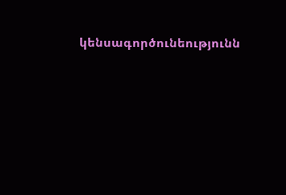կենսագործունեությունն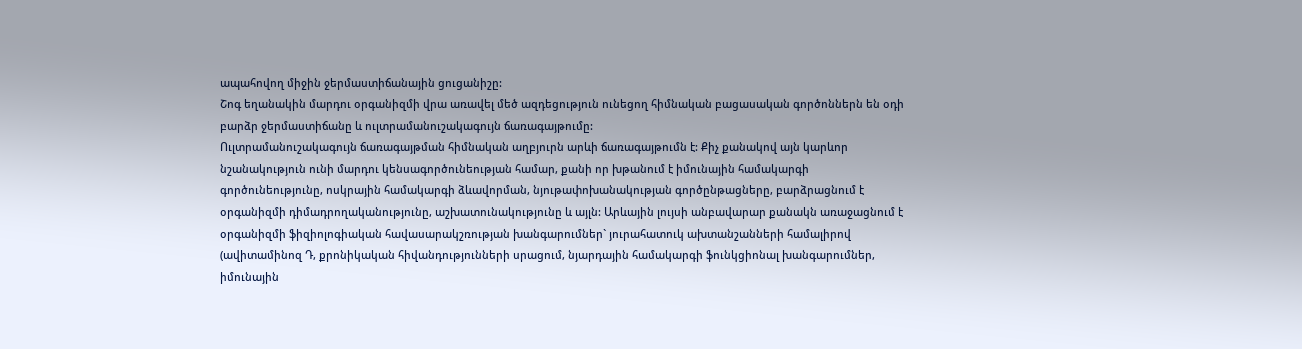ապահովող միջին ջերմաստիճանային ցուցանիշը:
Շոգ եղանակին մարդու օրգանիզմի վրա առավել մեծ ազդեցություն ունեցող հիմնական բացասական գործոններն են օդի բարձր ջերմաստիճանը և ուլտրամանուշակագույն ճառագայթումը:
Ուլտրամանուշակագույն ճառագայթման հիմնական աղբյուրն արևի ճառագայթումն է: Քիչ քանակով այն կարևոր նշանակություն ունի մարդու կենսագործունեության համար, քանի որ խթանում է իմունային համակարգի գործունեությունը, ոսկրային համակարգի ձևավորման, նյութափոխանակության գործընթացները, բարձրացնում է օրգանիզմի դիմադրողականությունը, աշխատունակությունը և այլն: Արևային լույսի անբավարար քանակն առաջացնում է օրգանիզմի ֆիզիոլոգիական հավասարակշռության խանգարումներ` յուրահատուկ ախտանշանների համալիրով (ավիտամինոզ Դ, քրոնիկական հիվանդությունների սրացում, նյարդային համակարգի ֆունկցիոնալ խանգարումներ, իմունային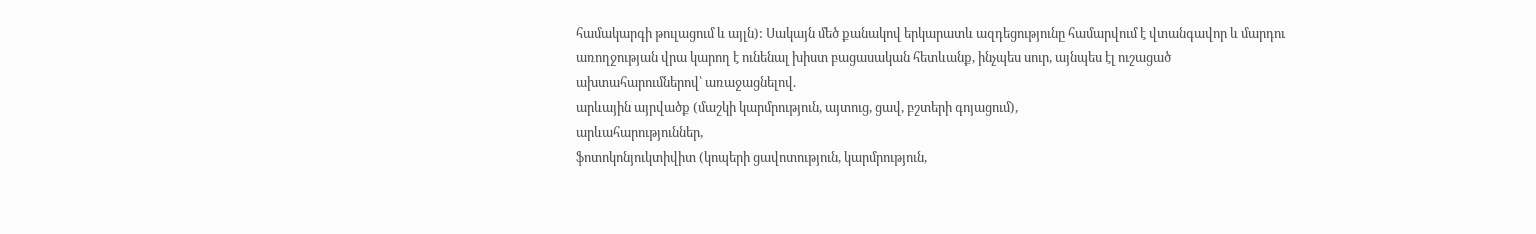համակարգի թուլացում և այլն): Սակայն մեծ քանակով երկարատև ազդեցությունը համարվում է վտանգավոր և մարդու առողջության վրա կարող է ունենալ խիստ բացասական հետևանք, ինչպես սուր, այնպես էլ ուշացած ախտահարումներով՝ առաջացնելով.
արևային այրվածք (մաշկի կարմրություն, այտուց, ցավ, բշտերի գոյացում),
արևահարություններ,
ֆոտոկոնյուկտիվիտ (կոպերի ցավոտություն, կարմրություն,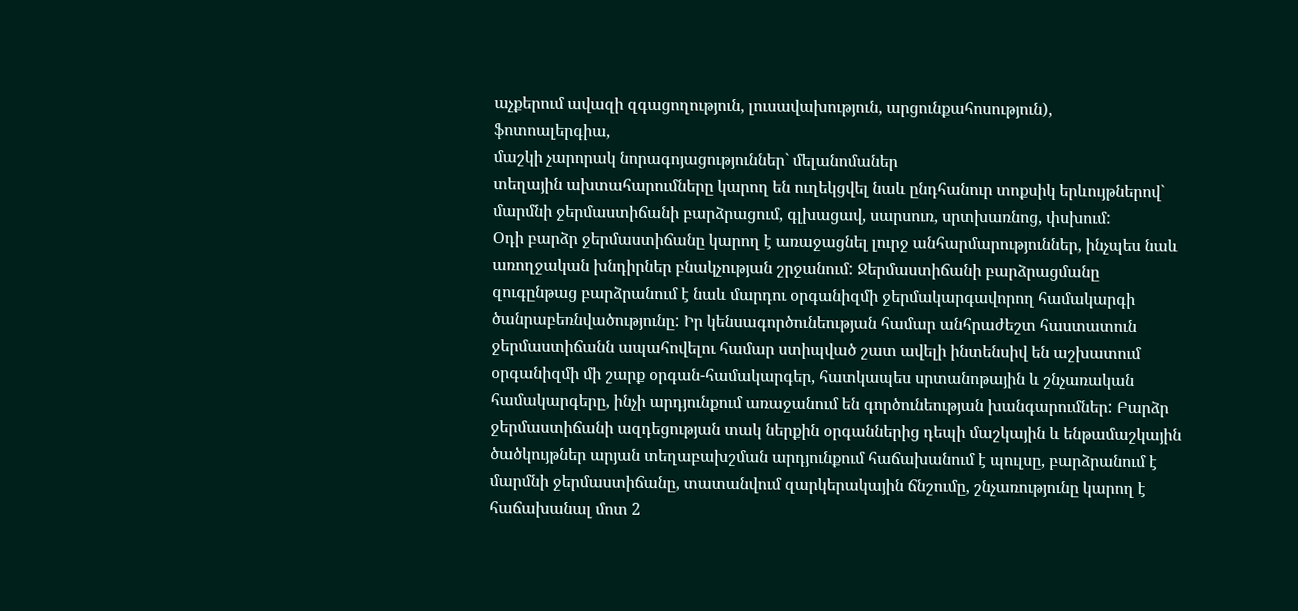աչքերում ավազի զգացողություն, լուսավախություն, արցունքահոսություն),
ֆոտոալերգիա,
մաշկի չարորակ նորագոյացություններ` մելանոմաներ
տեղային ախտահարումները կարող են ուղեկցվել նաև ընդհանուր տոքսիկ երևույթներով` մարմնի ջերմաստիճանի բարձրացում, գլխացավ, սարսուռ, սրտխառնոց, փսխում:
Օդի բարձր ջերմաստիճանը կարող է առաջացնել լուրջ անհարմարություններ, ինչպես նաև առողջական խնդիրներ բնակչության շրջանում: Ջերմաստիճանի բարձրացմանը զուգընթաց բարձրանում է նաև մարդու օրգանիզմի ջերմակարգավորող համակարգի ծանրաբեռնվածությունը: Իր կենսագործունեության համար անհրաժեշտ հաստատուն ջերմաստիճանն ապահովելու համար ստիպված շատ ավելի ինտենսիվ են աշխատում օրգանիզմի մի շարք օրգան-համակարգեր, հատկապես սրտանոթային և շնչառական համակարգերը, ինչի արդյունքում առաջանում են գործունեության խանգարումներ: Բարձր ջերմաստիճանի ազդեցության տակ ներքին օրգաններից դեպի մաշկային և ենթամաշկային ծածկույթներ արյան տեղաբախշման արդյունքում հաճախանում է պուլսը, բարձրանում է մարմնի ջերմաստիճանը, տատանվում զարկերակային ճնշումը, շնչառությունը կարող է հաճախանալ մոտ 2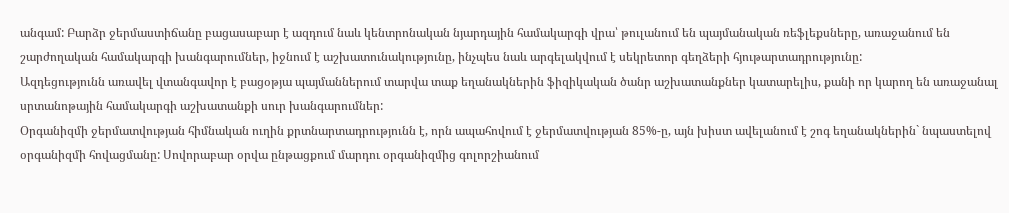անգամ: Բարձր ջերմաստիճանը բացասաբար է ազդում նաև կենտրոնական նյարդային համակարգի վրա՝ թուլանում են պայմանական ռեֆլեքսները, առաջանում են շարժողական համակարգի խանգարումներ, իջնում է աշխատունակությունը, ինչպես նաև արգելակվում է սեկրետոր գեղձերի հյութարտադրությունը:
Ազդեցությունն առավել վտանգավոր է բացօթյա պայմաններում տարվա տաք եղանակներին ֆիզիկական ծանր աշխատանքներ կատարելիս, քանի որ կարող են առաջանալ սրտանոթային համակարգի աշխատանքի սուր խանգարումներ:
Օրգանիզմի ջերմատվության հիմնական ուղին քրտնարտադրությունն է, որն ապահովում է ջերմատվության 85%-ը, այն խիստ ավելանում է շոգ եղանակներին` նպաստելով օրգանիզմի հովացմանը: Սովորաբար օրվա ընթացքում մարդու օրգանիզմից գոլորշիանում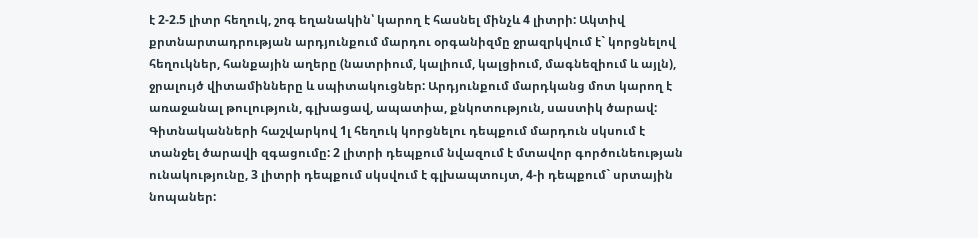է 2-2.5 լիտր հեղուկ, շոգ եղանակին՝ կարող է հասնել մինչև 4 լիտրի: Ակտիվ քրտնարտադրության արդյունքում մարդու օրգանիզմը ջրազրկվում է` կորցնելով հեղուկներ, հանքային աղերը (նատրիում, կալիում, կալցիում, մագնեզիում և այլն), ջրալույծ վիտամինները և սպիտակուցներ: Արդյունքում մարդկանց մոտ կարող է առաջանալ թուլություն, գլխացավ, ապատիա, քնկոտություն, սաստիկ ծարավ: Գիտնականների հաշվարկով 1լ հեղուկ կորցնելու դեպքում մարդուն սկսում է տանջել ծարավի զգացումը: 2 լիտրի դեպքում նվազում է մտավոր գործունեության ունակությունը, 3 լիտրի դեպքում սկսվում է գլխապտույտ, 4-ի դեպքում` սրտային նոպաներ: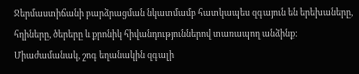Ջերմաստիճանի բարձրացման նկատմամբ հատկապես զգայուն են երեխաները, հղիները, ծերերը և քրոնիկ հիվանդություններով տառապող անձինք:
Միաժամանակ, շոգ եղանակին զգալի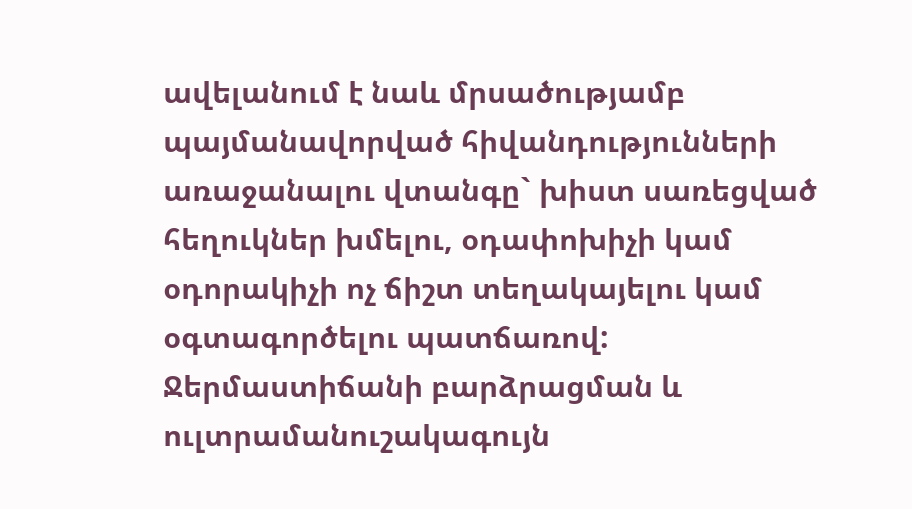ավելանում է նաև մրսածությամբ պայմանավորված հիվանդությունների առաջանալու վտանգը` խիստ սառեցված հեղուկներ խմելու, օդափոխիչի կամ օդորակիչի ոչ ճիշտ տեղակայելու կամ օգտագործելու պատճառով:
Ջերմաստիճանի բարձրացման և ուլտրամանուշակագույն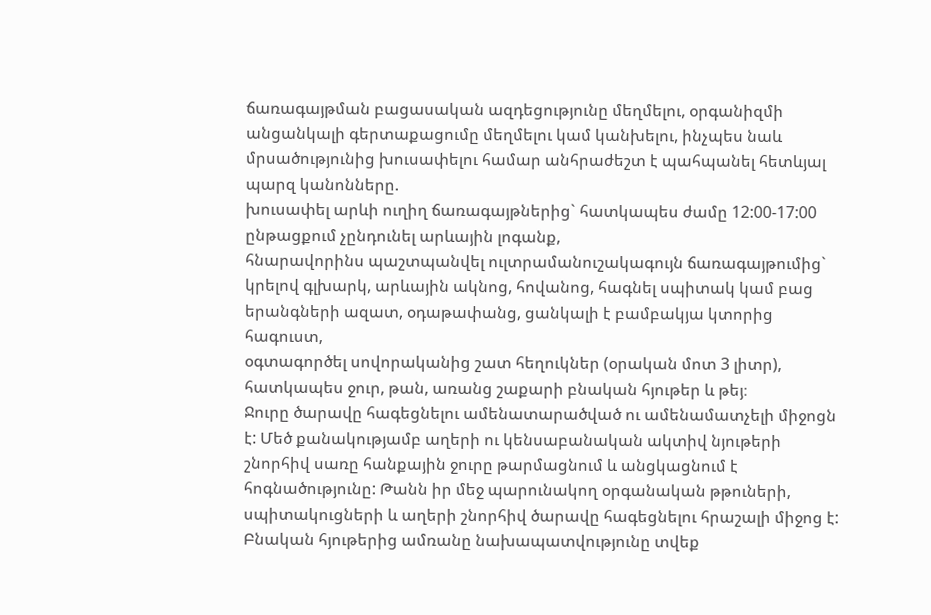ճառագայթման բացասական ազդեցությունը մեղմելու, օրգանիզմի անցանկալի գերտաքացումը մեղմելու կամ կանխելու, ինչպես նաև մրսածությունից խուսափելու համար անհրաժեշտ է պահպանել հետևյալ պարզ կանոնները.
խուսափել արևի ուղիղ ճառագայթներից` հատկապես ժամը 12:00-17:00 ընթացքում չընդունել արևային լոգանք,
հնարավորինս պաշտպանվել ուլտրամանուշակագույն ճառագայթումից` կրելով գլխարկ, արևային ակնոց, հովանոց, հագնել սպիտակ կամ բաց երանգների ազատ, օդաթափանց, ցանկալի է բամբակյա կտորից հագուստ,
օգտագործել սովորականից շատ հեղուկներ (օրական մոտ 3 լիտր), հատկապես ջուր, թան, առանց շաքարի բնական հյութեր և թեյ։
Ջուրը ծարավը հագեցնելու ամենատարածված ու ամենամատչելի միջոցն է: Մեծ քանակությամբ աղերի ու կենսաբանական ակտիվ նյութերի շնորհիվ սառը հանքային ջուրը թարմացնում և անցկացնում է հոգնածությունը: Թանն իր մեջ պարունակող օրգանական թթուների, սպիտակուցների և աղերի շնորհիվ ծարավը հագեցնելու հրաշալի միջոց է: Բնական հյութերից ամռանը նախապատվությունը տվեք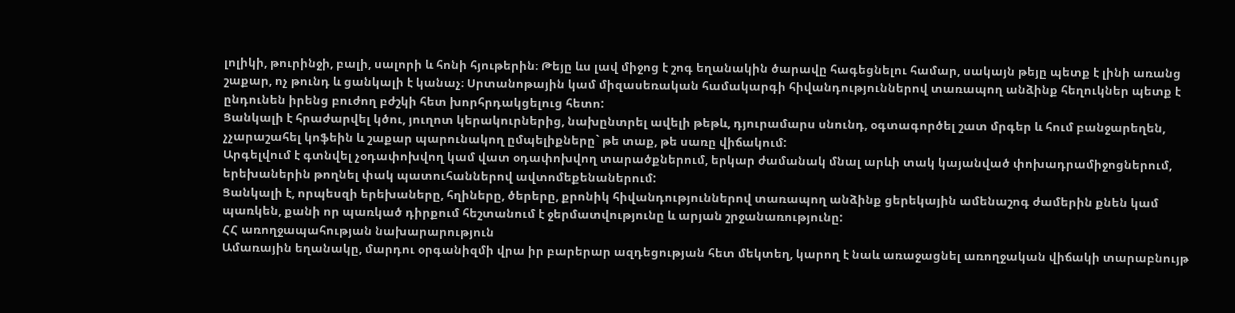լոլիկի, թուրինջի, բալի, սալորի և հոնի հյութերին։ Թեյը ևս լավ միջոց է շոգ եղանակին ծարավը հագեցնելու համար, սակայն թեյը պետք է լինի առանց շաքար, ոչ թունդ և ցանկալի է կանաչ։ Սրտանոթային կամ միզասեռական համակարգի հիվանդություններով տառապող անձինք հեղուկներ պետք է ընդունեն իրենց բուժող բժշկի հետ խորհրդակցելուց հետո:
Ցանկալի է հրաժարվել կծու, յուղոտ կերակուրներից, նախընտրել ավելի թեթև, դյուրամարս սնունդ, օգտագործել շատ մրգեր և հում բանջարեղեն, չչարաշահել կոֆեին և շաքար պարունակող ըմպելիքները` թե տաք, թե սառը վիճակում:
Արգելվում է գտնվել չօդափոխվող կամ վատ օդափոխվող տարածքներում, երկար ժամանակ մնալ արևի տակ կայանված փոխադրամիջոցներում, երեխաներին թողնել փակ պատուհաններով ավտոմեքենաներում:
Ցանկալի է, որպեսզի երեխաները, հղիները, ծերերը, քրոնիկ հիվանդություններով տառապող անձինք ցերեկային ամենաշոգ ժամերին քնեն կամ պառկեն, քանի որ պառկած դիրքում հեշտանում է ջերմատվությունը և արյան շրջանառությունը:
ՀՀ առողջապահության նախարարություն
Ամառային եղանակը, մարդու օրգանիզմի վրա իր բարերար ազդեցության հետ մեկտեղ, կարող է նաև առաջացնել առողջական վիճակի տարաբնույթ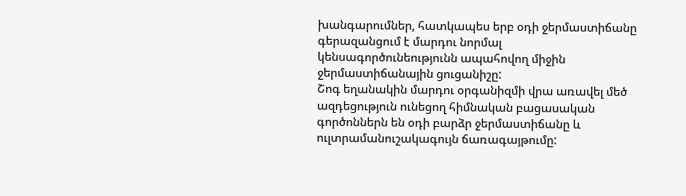խանգարումներ, հատկապես երբ օդի ջերմաստիճանը գերազանցում է մարդու նորմալ կենսագործունեությունն ապահովող միջին ջերմաստիճանային ցուցանիշը:
Շոգ եղանակին մարդու օրգանիզմի վրա առավել մեծ ազդեցություն ունեցող հիմնական բացասական գործոններն են օդի բարձր ջերմաստիճանը և ուլտրամանուշակագույն ճառագայթումը: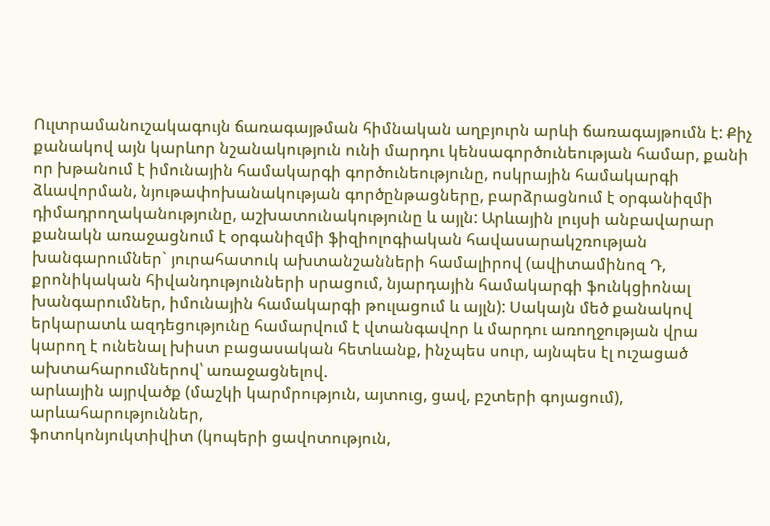Ուլտրամանուշակագույն ճառագայթման հիմնական աղբյուրն արևի ճառագայթումն է: Քիչ քանակով այն կարևոր նշանակություն ունի մարդու կենսագործունեության համար, քանի որ խթանում է իմունային համակարգի գործունեությունը, ոսկրային համակարգի ձևավորման, նյութափոխանակության գործընթացները, բարձրացնում է օրգանիզմի դիմադրողականությունը, աշխատունակությունը և այլն: Արևային լույսի անբավարար քանակն առաջացնում է օրգանիզմի ֆիզիոլոգիական հավասարակշռության խանգարումներ` յուրահատուկ ախտանշանների համալիրով (ավիտամինոզ Դ, քրոնիկական հիվանդությունների սրացում, նյարդային համակարգի ֆունկցիոնալ խանգարումներ, իմունային համակարգի թուլացում և այլն): Սակայն մեծ քանակով երկարատև ազդեցությունը համարվում է վտանգավոր և մարդու առողջության վրա կարող է ունենալ խիստ բացասական հետևանք, ինչպես սուր, այնպես էլ ուշացած ախտահարումներով՝ առաջացնելով.
արևային այրվածք (մաշկի կարմրություն, այտուց, ցավ, բշտերի գոյացում),
արևահարություններ,
ֆոտոկոնյուկտիվիտ (կոպերի ցավոտություն,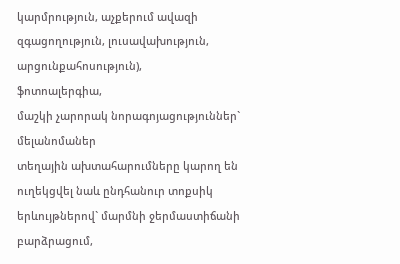կարմրություն, աչքերում ավազի զգացողություն, լուսավախություն, արցունքահոսություն),
ֆոտոալերգիա,
մաշկի չարորակ նորագոյացություններ` մելանոմաներ
տեղային ախտահարումները կարող են ուղեկցվել նաև ընդհանուր տոքսիկ երևույթներով` մարմնի ջերմաստիճանի բարձրացում,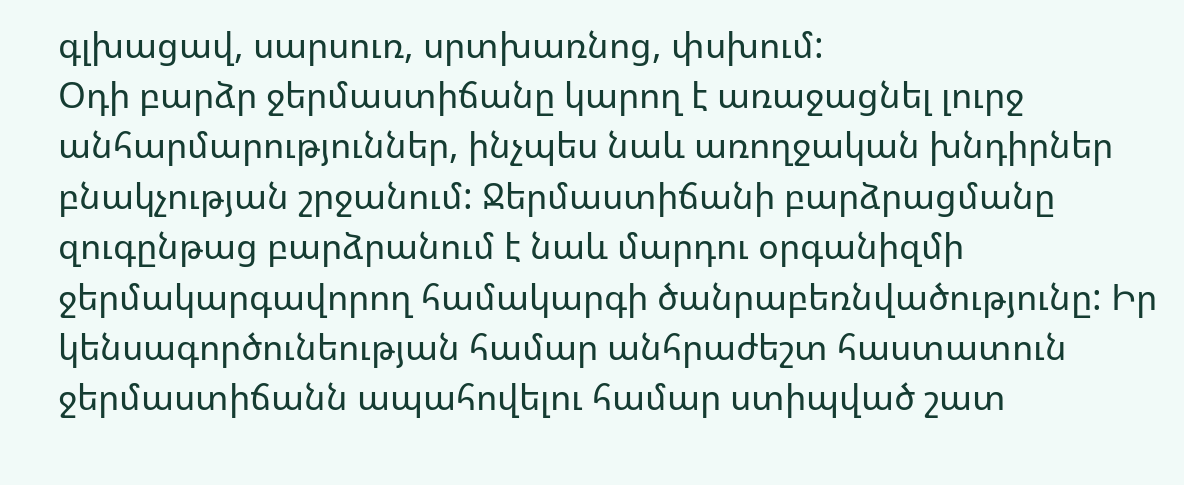գլխացավ, սարսուռ, սրտխառնոց, փսխում:
Օդի բարձր ջերմաստիճանը կարող է առաջացնել լուրջ անհարմարություններ, ինչպես նաև առողջական խնդիրներ բնակչության շրջանում: Ջերմաստիճանի բարձրացմանը զուգընթաց բարձրանում է նաև մարդու օրգանիզմի ջերմակարգավորող համակարգի ծանրաբեռնվածությունը: Իր կենսագործունեության համար անհրաժեշտ հաստատուն ջերմաստիճանն ապահովելու համար ստիպված շատ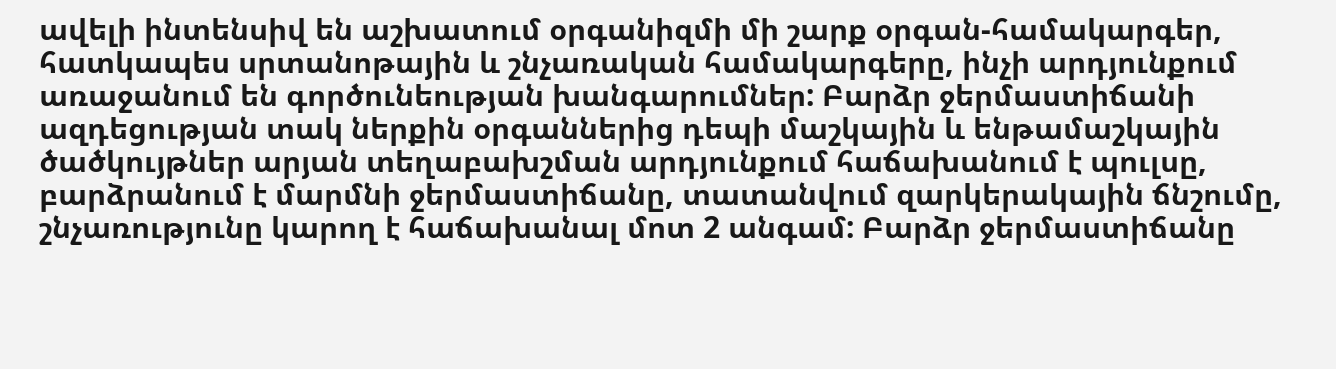ավելի ինտենսիվ են աշխատում օրգանիզմի մի շարք օրգան-համակարգեր, հատկապես սրտանոթային և շնչառական համակարգերը, ինչի արդյունքում առաջանում են գործունեության խանգարումներ: Բարձր ջերմաստիճանի ազդեցության տակ ներքին օրգաններից դեպի մաշկային և ենթամաշկային ծածկույթներ արյան տեղաբախշման արդյունքում հաճախանում է պուլսը, բարձրանում է մարմնի ջերմաստիճանը, տատանվում զարկերակային ճնշումը, շնչառությունը կարող է հաճախանալ մոտ 2 անգամ: Բարձր ջերմաստիճանը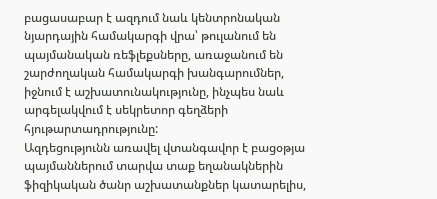բացասաբար է ազդում նաև կենտրոնական նյարդային համակարգի վրա՝ թուլանում են պայմանական ռեֆլեքսները, առաջանում են շարժողական համակարգի խանգարումներ, իջնում է աշխատունակությունը, ինչպես նաև արգելակվում է սեկրետոր գեղձերի հյութարտադրությունը:
Ազդեցությունն առավել վտանգավոր է բացօթյա պայմաններում տարվա տաք եղանակներին ֆիզիկական ծանր աշխատանքներ կատարելիս,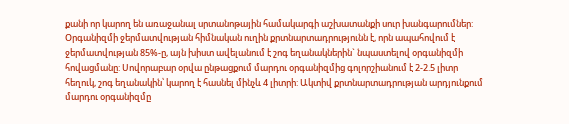քանի որ կարող են առաջանալ սրտանոթային համակարգի աշխատանքի սուր խանգարումներ:
Օրգանիզմի ջերմատվության հիմնական ուղին քրտնարտադրությունն է, որն ապահովում է ջերմատվության 85%-ը, այն խիստ ավելանում է շոգ եղանակներին` նպաստելով օրգանիզմի հովացմանը: Սովորաբար օրվա ընթացքում մարդու օրգանիզմից գոլորշիանում է 2-2.5 լիտր հեղուկ, շոգ եղանակին՝ կարող է հասնել մինչև 4 լիտրի: Ակտիվ քրտնարտադրության արդյունքում մարդու օրգանիզմը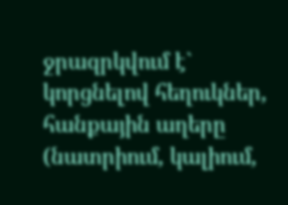ջրազրկվում է` կորցնելով հեղուկներ, հանքային աղերը (նատրիում, կալիում,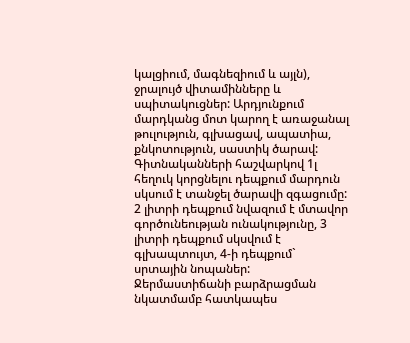կալցիում, մագնեզիում և այլն), ջրալույծ վիտամինները և սպիտակուցներ: Արդյունքում մարդկանց մոտ կարող է առաջանալ թուլություն, գլխացավ, ապատիա, քնկոտություն, սաստիկ ծարավ: Գիտնականների հաշվարկով 1լ հեղուկ կորցնելու դեպքում մարդուն սկսում է տանջել ծարավի զգացումը: 2 լիտրի դեպքում նվազում է մտավոր գործունեության ունակությունը, 3 լիտրի դեպքում սկսվում է գլխապտույտ, 4-ի դեպքում` սրտային նոպաներ:
Ջերմաստիճանի բարձրացման նկատմամբ հատկապես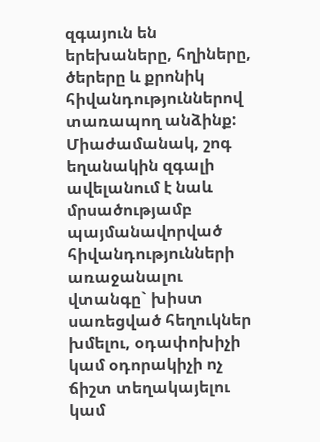զգայուն են երեխաները, հղիները, ծերերը և քրոնիկ հիվանդություններով տառապող անձինք:
Միաժամանակ, շոգ եղանակին զգալի ավելանում է նաև մրսածությամբ պայմանավորված հիվանդությունների առաջանալու վտանգը` խիստ սառեցված հեղուկներ խմելու, օդափոխիչի կամ օդորակիչի ոչ ճիշտ տեղակայելու կամ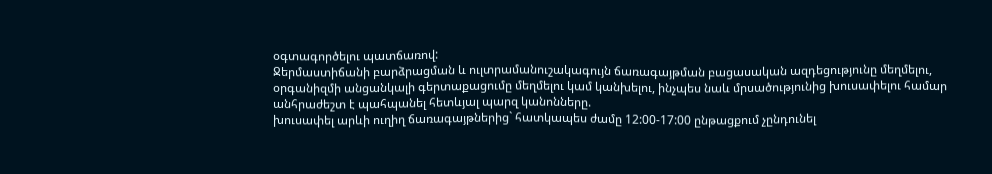օգտագործելու պատճառով:
Ջերմաստիճանի բարձրացման և ուլտրամանուշակագույն ճառագայթման բացասական ազդեցությունը մեղմելու, օրգանիզմի անցանկալի գերտաքացումը մեղմելու կամ կանխելու, ինչպես նաև մրսածությունից խուսափելու համար անհրաժեշտ է պահպանել հետևյալ պարզ կանոնները.
խուսափել արևի ուղիղ ճառագայթներից` հատկապես ժամը 12:00-17:00 ընթացքում չընդունել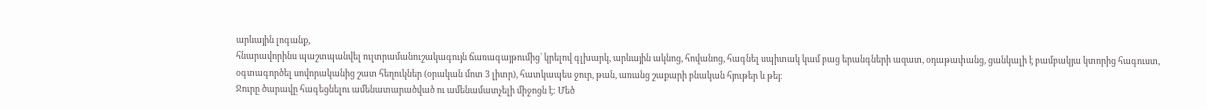արևային լոգանք,
հնարավորինս պաշտպանվել ուլտրամանուշակագույն ճառագայթումից` կրելով գլխարկ, արևային ակնոց, հովանոց, հագնել սպիտակ կամ բաց երանգների ազատ, օդաթափանց, ցանկալի է բամբակյա կտորից հագուստ,
օգտագործել սովորականից շատ հեղուկներ (օրական մոտ 3 լիտր), հատկապես ջուր, թան, առանց շաքարի բնական հյութեր և թեյ։
Ջուրը ծարավը հագեցնելու ամենատարածված ու ամենամատչելի միջոցն է: Մեծ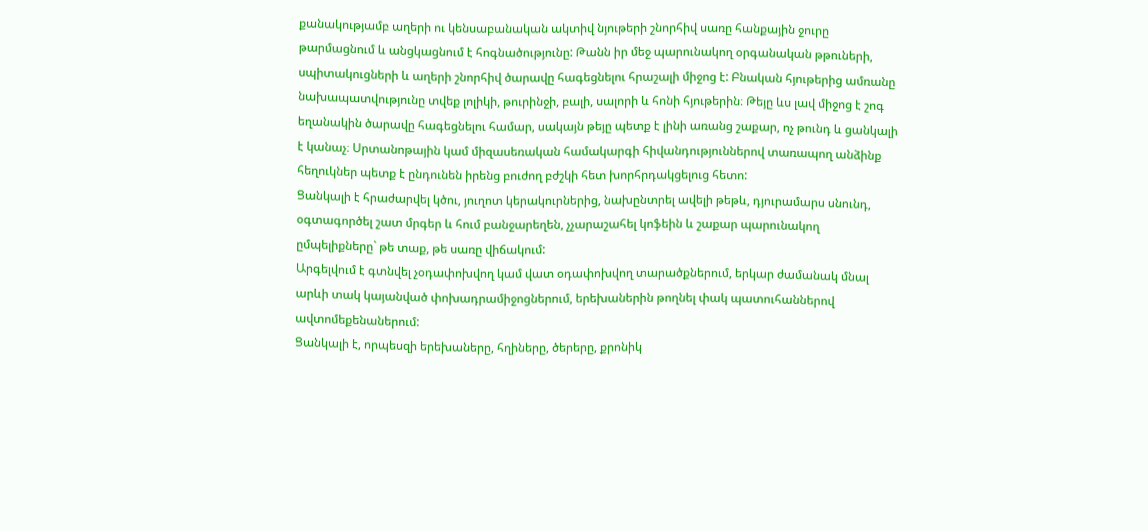քանակությամբ աղերի ու կենսաբանական ակտիվ նյութերի շնորհիվ սառը հանքային ջուրը թարմացնում և անցկացնում է հոգնածությունը: Թանն իր մեջ պարունակող օրգանական թթուների, սպիտակուցների և աղերի շնորհիվ ծարավը հագեցնելու հրաշալի միջոց է: Բնական հյութերից ամռանը նախապատվությունը տվեք լոլիկի, թուրինջի, բալի, սալորի և հոնի հյութերին։ Թեյը ևս լավ միջոց է շոգ եղանակին ծարավը հագեցնելու համար, սակայն թեյը պետք է լինի առանց շաքար, ոչ թունդ և ցանկալի է կանաչ։ Սրտանոթային կամ միզասեռական համակարգի հիվանդություններով տառապող անձինք հեղուկներ պետք է ընդունեն իրենց բուժող բժշկի հետ խորհրդակցելուց հետո:
Ցանկալի է հրաժարվել կծու, յուղոտ կերակուրներից, նախընտրել ավելի թեթև, դյուրամարս սնունդ, օգտագործել շատ մրգեր և հում բանջարեղեն, չչարաշահել կոֆեին և շաքար պարունակող ըմպելիքները` թե տաք, թե սառը վիճակում:
Արգելվում է գտնվել չօդափոխվող կամ վատ օդափոխվող տարածքներում, երկար ժամանակ մնալ արևի տակ կայանված փոխադրամիջոցներում, երեխաներին թողնել փակ պատուհաններով ավտոմեքենաներում:
Ցանկալի է, որպեսզի երեխաները, հղիները, ծերերը, քրոնիկ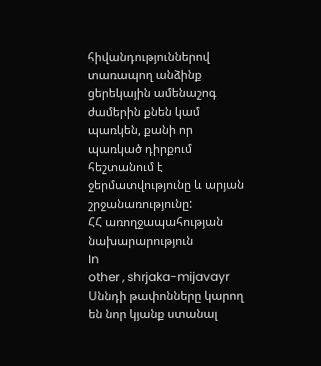հիվանդություններով տառապող անձինք ցերեկային ամենաշոգ ժամերին քնեն կամ պառկեն, քանի որ պառկած դիրքում հեշտանում է ջերմատվությունը և արյան շրջանառությունը:
ՀՀ առողջապահության նախարարություն
In
other , shrjaka-mijavayr
Սննդի թափոնները կարող են նոր կյանք ստանալ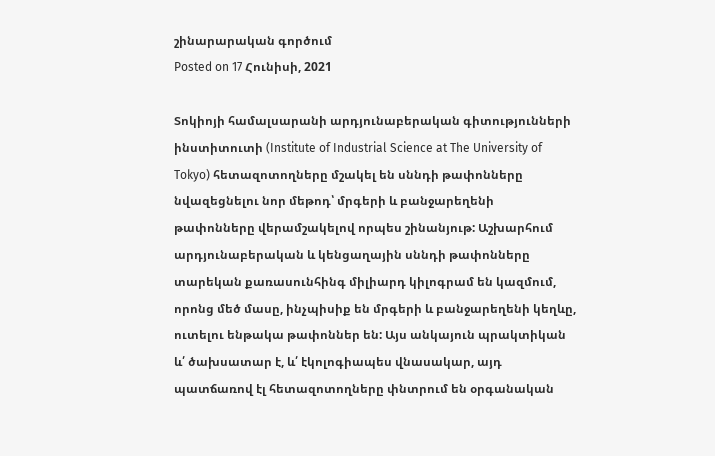շինարարական գործում
Posted on 17 Հունիսի, 2021

Տոկիոյի համալսարանի արդյունաբերական գիտությունների ինստիտուտի (Institute of Industrial Science at The University of Tokyo) հետազոտողները մշակել են սննդի թափոնները նվազեցնելու նոր մեթոդ՝ մրգերի և բանջարեղենի թափոնները վերամշակելով որպես շինանյութ: Աշխարհում արդյունաբերական և կենցաղային սննդի թափոնները տարեկան քառասունհինգ միլիարդ կիլոգրամ են կազմում, որոնց մեծ մասը, ինչպիսիք են մրգերի և բանջարեղենի կեղևը, ուտելու ենթակա թափոններ են: Այս անկայուն պրակտիկան և՛ ծախսատար է, և՛ էկոլոգիապես վնասակար, այդ պատճառով էլ հետազոտողները փնտրում են օրգանական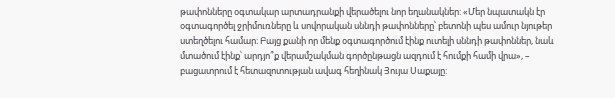թափոնները օգտակար արտադրանքի վերածելու նոր եղանակներ: «Մեր նպատակն էր օգտագործել ջրիմուռները և սովորական սննդի թափոնները՝ բետոնի պես ամուր նյութեր ստեղծելու համար։ Բայց քանի որ մենք օգտագործում էինք ուտելի սննդի թափոններ, նաև մտածում էինք՝ արդյո՞ք վերամշակման գործընթացն ազդում է հումքի համի վրա», – բացատրում է հետազոտության ավագ հեղինակ Յույա Սաքայը: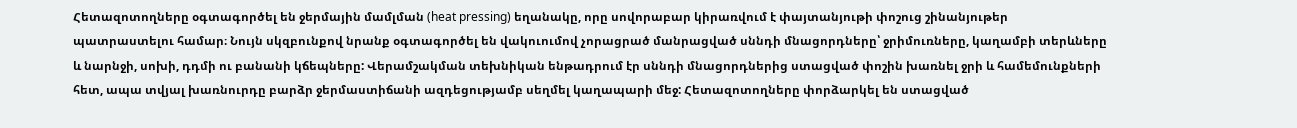Հետազոտողները օգտագործել են ջերմային մամլման (heat pressing) եղանակը, որը սովորաբար կիրառվում է փայտանյութի փոշուց շինանյութեր պատրաստելու համար։ Նույն սկզբունքով նրանք օգտագործել են վակուումով չորացրած մանրացված սննդի մնացորդները՝ ջրիմուռները, կաղամբի տերևները և նարնջի, սոխի, դդմի ու բանանի կճեպները: Վերամշակման տեխնիկան ենթադրում էր սննդի մնացորդներից ստացված փոշին խառնել ջրի և համեմունքների հետ, ապա տվյալ խառնուրդը բարձր ջերմաստիճանի ազդեցությամբ սեղմել կաղապարի մեջ: Հետազոտողները փորձարկել են ստացված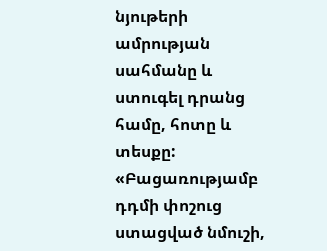նյութերի ամրության սահմանը և ստուգել դրանց համը, հոտը և տեսքը: «Բացառությամբ դդմի փոշուց ստացված նմուշի,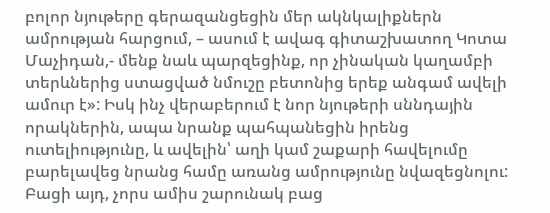բոլոր նյութերը գերազանցեցին մեր ակնկալիքներն ամրության հարցում, – ասում է ավագ գիտաշխատող Կոտա Մաչիդան,- մենք նաև պարզեցինք, որ չինական կաղամբի տերևներից ստացված նմուշը բետոնից երեք անգամ ավելի ամուր է»: Իսկ ինչ վերաբերում է նոր նյութերի սննդային որակներին, ապա նրանք պահպանեցին իրենց ուտելիությունը, և ավելին՝ աղի կամ շաքարի հավելումը բարելավեց նրանց համը առանց ամրությունը նվազեցնոլու: Բացի այդ, չորս ամիս շարունակ բաց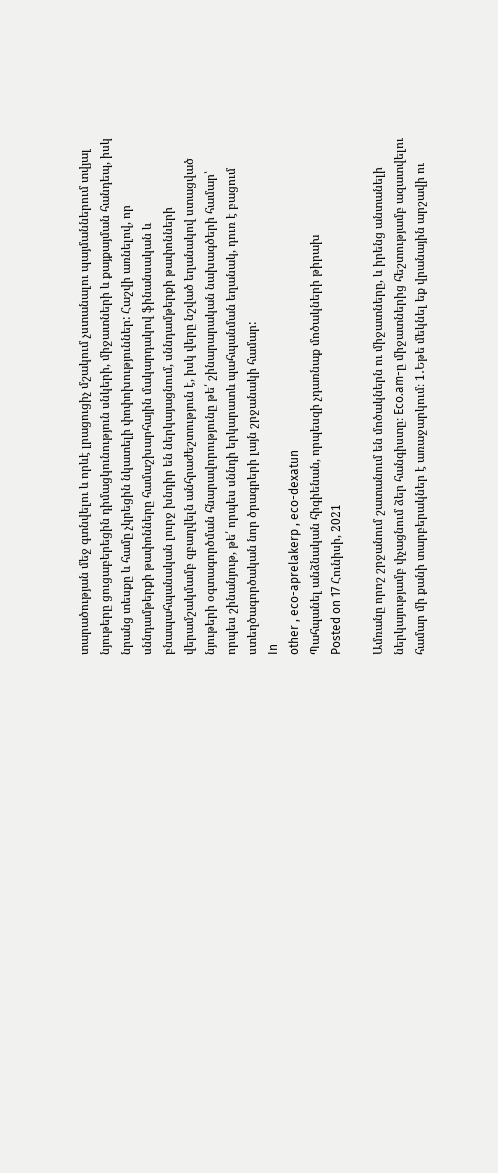տարածության մեջ գտնվելու և որևէ լրացուցիչ մշակում չստանալու պայմաններում տվյալ նյութերը ցուցաբերեցին դիմացկունություն սնկերի, միջատների և քայքայման հանդեպ, իսկ նրանց տեսքը և համը չկրեցին նկատելի փոփոխություններ: Հաշվի առնելով, որ սննդամթերքի թափոնները համաշխարհային մակարդակով ֆինանսական և բնապահպանական լուրջ խնդիր են ներկայացնում, սննդամթերքի թափոնների վերամշակմամբ զբաղվելն անհրաժեշտություն է, իսկ վերը նշված եղանակով ստացված նյութերի օգտագործման հնարավորությունը թե՛ շինարարական նախագծերի համար՝ որպես շինանյութ, թե՛ որպես սննդի երկարատև պահպանման եղանակ, դուռ է բացում ստեղծագործական նոր ծրագրերի լայն շրջանակի համար:
In
other , eco-aprelakerp , eco-dexatun
Պահպանել անձնական հիգիենան, որպեսզի չդառնաք մոծակների թիրախ
Posted on 17 Հունիսի, 2021

Ամռանը որոշ շրջանում շատանում են մոծակներն ու միջատները, և իրենց անտանելի ներկայությամբ փչացնում ձեր հանգիստը։ Eco.am-ը միջատներից հեշտությամբ ազատվելու համար մի քանի տարբերակներ է առաջարկում։ 1․Եթե մեկնել եք վրանային արշավի ու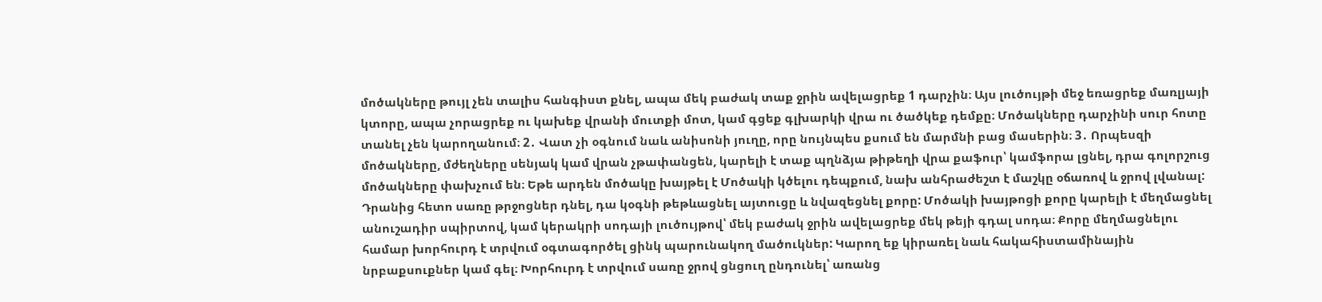մոծակները թույլ չեն տալիս հանգիստ քնել, ապա մեկ բաժակ տաք ջրին ավելացրեք 1 դարչին։ Այս լուծույթի մեջ եռացրեք մառլյայի կտորը, ապա չորացրեք ու կախեք վրանի մուտքի մոտ, կամ գցեք գլխարկի վրա ու ծածկեք դեմքը։ Մոծակները դարչինի սուր հոտը տանել չեն կարողանում։ 2․ Վատ չի օգնում նաև անիսոնի յուղը, որը նույնպես քսում են մարմնի բաց մասերին։ 3․ Որպեսզի մոծակները, մժեղները սենյակ կամ վրան չթափանցեն, կարելի է տաք պղնձյա թիթեղի վրա քաֆուր՝ կամֆորա լցնել, դրա գոլորշուց մոծակները փախչում են։ Եթե արդեն մոծակը խայթել է Մոծակի կծելու դեպքում, նախ անհրաժեշտ է մաշկը օճառով և ջրով լվանալ: Դրանից հետո սառը թրջոցներ դնել, դա կօգնի թեթևացնել այտուցը և նվազեցնել քորը: Մոծակի խայթոցի քորը կարելի է մեղմացնել անուշադիր սպիրտով, կամ կերակրի սոդայի լուծույթով՝ մեկ բաժակ ջրին ավելացրեք մեկ թեյի գդալ սոդա։ Քորը մեղմացնելու համար խորհուրդ է տրվում օգտագործել ցինկ պարունակող մածուկներ: Կարող եք կիրառել նաև հակահիստամինային նրբաքսուքներ կամ գել։ Խորհուրդ է տրվում սառը ջրով ցնցուղ ընդունել՝ առանց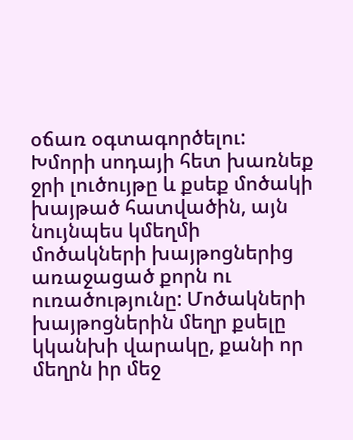օճառ օգտագործելու: Խմորի սոդայի հետ խառնեք ջրի լուծույթը և քսեք մոծակի խայթած հատվածին, այն նույնպես կմեղմի մոծակների խայթոցներից առաջացած քորն ու ուռածությունը: Մոծակների խայթոցներին մեղր քսելը կկանխի վարակը, քանի որ մեղրն իր մեջ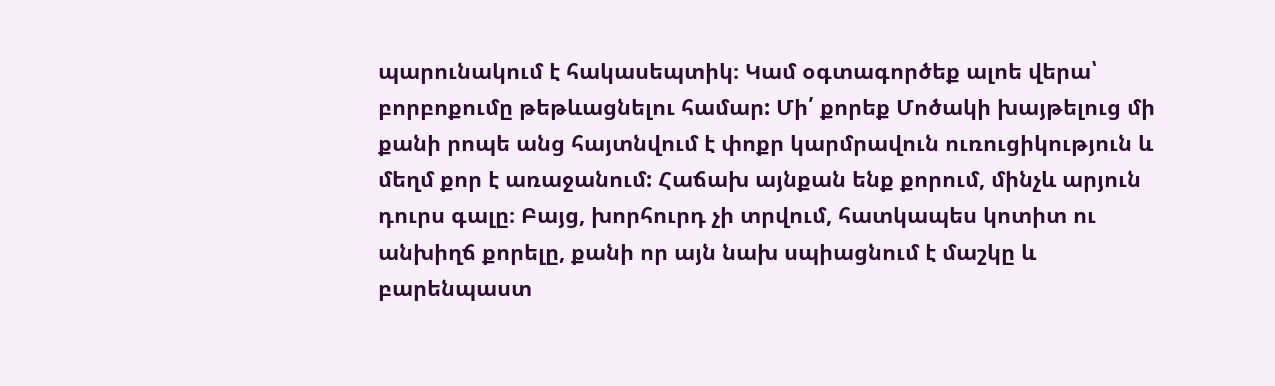պարունակում է հակասեպտիկ։ Կամ օգտագործեք ալոե վերա՝ բորբոքումը թեթևացնելու համար: Մի՛ քորեք Մոծակի խայթելուց մի քանի րոպե անց հայտնվում է փոքր կարմրավուն ուռուցիկություն և մեղմ քոր է առաջանում: Հաճախ այնքան ենք քորում, մինչև արյուն դուրս գալը։ Բայց, խորհուրդ չի տրվում, հատկապես կոտիտ ու անխիղճ քորելը, քանի որ այն նախ սպիացնում է մաշկը և բարենպաստ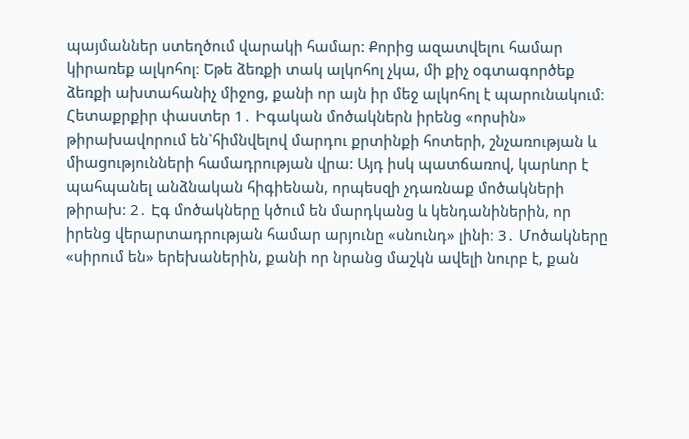պայմաններ ստեղծում վարակի համար: Քորից ազատվելու համար կիրառեք ալկոհոլ։ Եթե ձեռքի տակ ալկոհոլ չկա, մի քիչ օգտագործեք ձեռքի ախտահանիչ միջոց, քանի որ այն իր մեջ ալկոհոլ է պարունակում։ Հետաքրքիր փաստեր 1․ Իգական մոծակներն իրենց «որսին» թիրախավորում են`հիմնվելով մարդու քրտինքի հոտերի, շնչառության և միացությունների համադրության վրա: Այդ իսկ պատճառով, կարևոր է պահպանել անձնական հիգիենան, որպեսզի չդառնաք մոծակների թիրախ: 2․ Էգ մոծակները կծում են մարդկանց և կենդանիներին, որ իրենց վերարտադրության համար արյունը «սնունդ» լինի։ 3․ Մոծակները «սիրում են» երեխաներին, քանի որ նրանց մաշկն ավելի նուրբ է, քան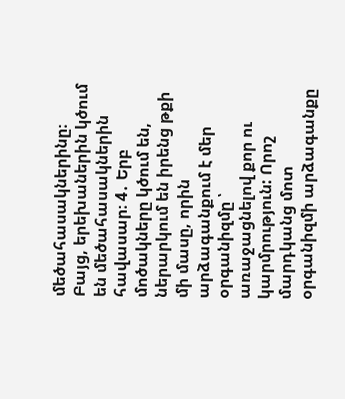մեծահասակներինը։ Բայց, երեխաներին կծում են մեծահասակներին հավասար։ 4․ Երբ մոծակները կծում են, ներարկում են իրենց թքի մի մասը, որին արձագանքում է մեր օրգանիզմը ՝ առաջացնելով քոր ու կարմրություն: Որոշ մարդկանց մոտ օրգանիզմի արձագանքը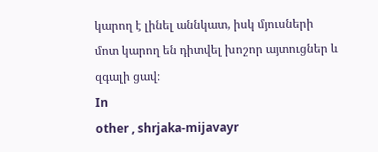կարող է լինել աննկատ, իսկ մյուսների մոտ կարող են դիտվել խոշոր այտուցներ և զգալի ցավ։
In
other , shrjaka-mijavayr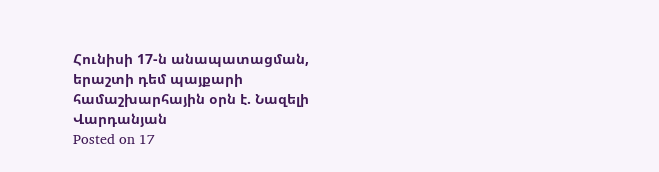Հունիսի 17-ն անապատացման, երաշտի դեմ պայքարի համաշխարհային օրն է. Նազելի Վարդանյան
Posted on 17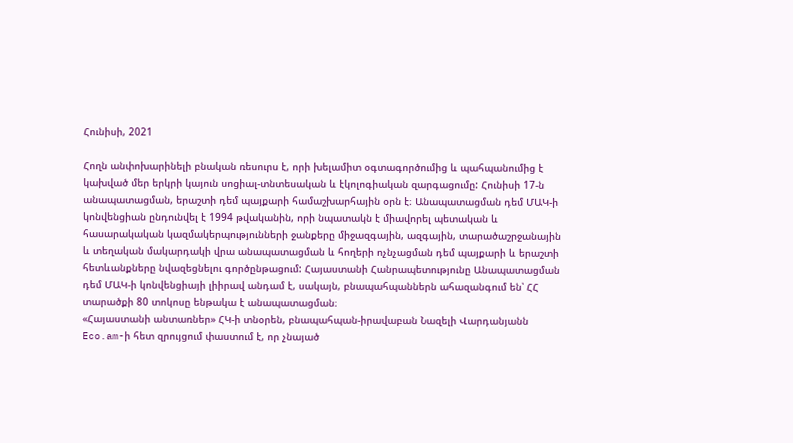Հունիսի, 2021

Հողն անփոխարինելի բնական ռեսուրս է, որի խելամիտ օգտագործումից և պահպանումից է կախված մեր երկրի կայուն սոցիալ-տնտեսական և էկոլոգիական զարգացումը: Հունիսի 17-ն անապատացման, երաշտի դեմ պայքարի համաշխարհային օրն է։ Անապատացման դեմ ՄԱԿ-ի կոնվենցիան ընդունվել է 1994 թվականին, որի նպատակն է միավորել պետական և հասարակական կազմակերպությունների ջանքերը միջազգային, ազգային, տարածաշրջանային և տեղական մակարդակի վրա անապատացման և հողերի ոչնչացման դեմ պայքարի և երաշտի հետևանքները նվազեցնելու գործընթացում: Հայաստանի Հանրապետությունը Անապատացման դեմ ՄԱԿ-ի կոնվենցիայի լիիրավ անդամ է, սակայն, բնապահպաններն ահազանգում են՝ ՀՀ տարածքի 80 տոկոսը ենթակա է անապատացման։
«Հայաստանի անտառներ» ՀԿ-ի տնօրեն, բնապահպան-իրավաբան Նազելի Վարդանյանն Eco.am-ի հետ զրույցում փաստում է, որ չնայած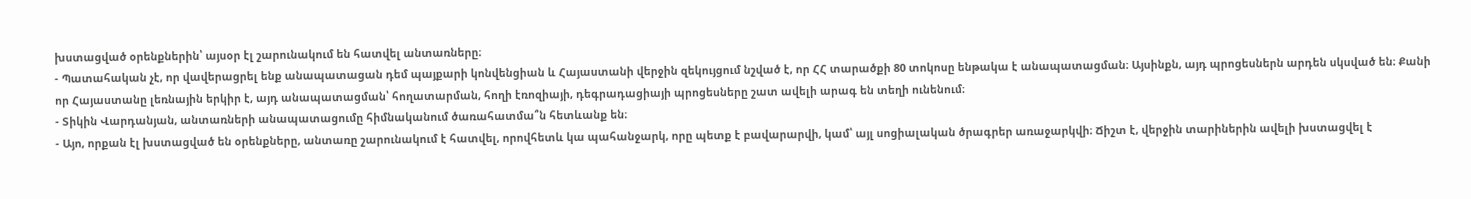խստացված օրենքներին՝ այսօր էլ շարունակում են հատվել անտառները։
- Պատահական չէ, որ վավերացրել ենք անապատացան դեմ պայքարի կոնվենցիան և Հայաստանի վերջին զեկույցում նշված է, որ ՀՀ տարածքի 80 տոկոսը ենթակա է անապատացման։ Այսինքն, այդ պրոցեսներն արդեն սկսված են։ Քանի որ Հայաստանը լեռնային երկիր է, այդ անապատացման՝ հողատարման, հողի էռոզիայի, դեգրադացիայի պրոցեսները շատ ավելի արագ են տեղի ունենում։
- Տիկին Վարդանյան, անտառների անապատացումը հիմնականում ծառահատմա՞ն հետևանք են։
- Այո, որքան էլ խստացված են օրենքները, անտառը շարունակում է հատվել, որովհետև կա պահանջարկ, որը պետք է բավարարվի, կամ՝ այլ սոցիալական ծրագրեր առաջարկվի։ Ճիշտ է, վերջին տարիներին ավելի խստացվել է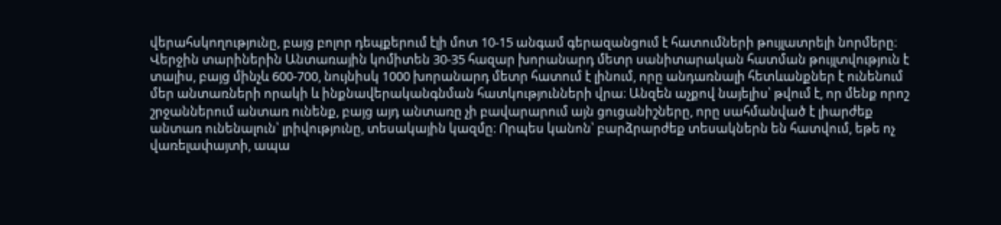վերահսկողությունը, բայց բոլոր դեպքերում էլի մոտ 10-15 անգամ գերազանցում է հատումների թույլատրելի նորմերը։ Վերջին տարիներին Անտառային կոմիտեն 30-35 հազար խորանարդ մետր սանիտարական հատման թույլտվություն է տալիս, բայց մինչև 600-700, նույնիսկ 1000 խորանարդ մետր հատում է լինում, որը անդառնալի հետևանքներ է ունենում մեր անտառների որակի և ինքնավերականգնման հատկությունների վրա։ Անզեն աչքով նայելիս՝ թվում է, որ մենք որոշ շրջաններում անտառ ունենք, բայց այդ անտառը չի բավարարում այն ցուցանիշները, որը սահմանված է լիարժեք անտառ ունենալուն՝ լրիվությունը, տեսակային կազմը։ Որպես կանոն՝ բարձրարժեք տեսակներն են հատվում, եթե ոչ վառելափայտի, ապա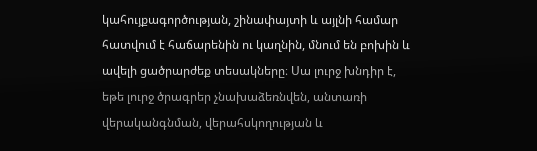կահույքագործության, շինափայտի և այլնի համար հատվում է հաճարենին ու կաղնին, մնում են բոխին և ավելի ցածրարժեք տեսակները։ Սա լուրջ խնդիր է, եթե լուրջ ծրագրեր չնախաձեռնվեն, անտառի վերականգնման, վերահսկողության և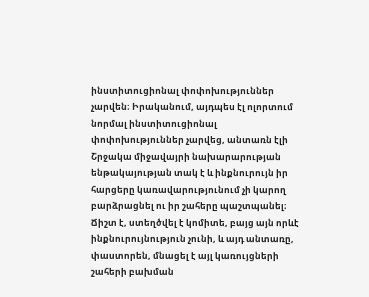ինստիտուցիոնալ փոփոխություններ չարվեն։ Իրականում, այդպես էլ ոլորտում նորմալ ինստիտուցիոնալ փոփոխություններ չարվեց, անտառն էլի Շրջակա միջավայրի նախարարության ենթակայության տակ է և ինքնուրույն իր հարցերը կառավարությունում չի կարող բարձրացնել ու իր շահերը պաշտպանել։ Ճիշտ է, ստեղծվել է կոմիտե, բայց այն որևէ ինքնուրույնություն չունի, և այդ անտառը, փաստորեն, մնացել է այլ կառույցների շահերի բախման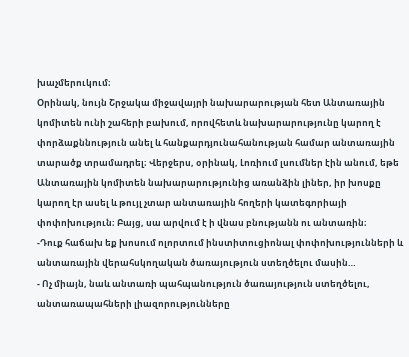խաչմերուկում։
Օրինակ, նույն Շրջակա միջավայրի նախարարության հետ Անտառային կոմիտեն ունի շահերի բախում, որովհետև նախարարությունը կարող է փորձաքննություն անել և հանքարդյունահանության համար անտառային տարածք տրամադրել։ Վերջերս, օրինակ, Լոռիում լսումներ էին անում, եթե Անտառային կոմիտեն նախարարությունից առանձին լիներ, իր խոսքը կարող էր ասել և թույլ չտար անտառային հողերի կատեգորիայի փոփոխություն։ Բայց, սա արվում է ի վնաս բնությանն ու անտառին։
-Դուք հաճախ եք խոսում ոլորտում ինստիտուցիոնալ փոփոխությունների և անտառային վերահսկողական ծառայություն ստեղծելու մասին…
- Ոչ միայն, նաև անտառի պահպանություն ծառայություն ստեղծելու, անտառապահների լիազորությունները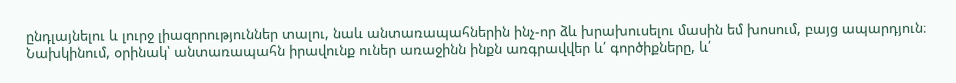ընդլայնելու և լուրջ լիազորություններ տալու, նաև անտառապահներին ինչ-որ ձև խրախուսելու մասին եմ խոսում, բայց ապարդյուն։ Նախկինում, օրինակ՝ անտառապահն իրավունք ուներ առաջինն ինքն առգրավվեր և՛ գործիքները, և՛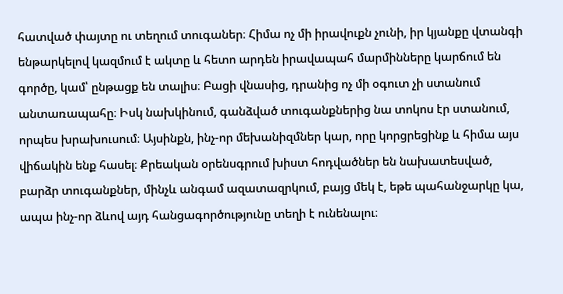հատված փայտը ու տեղում տուգաներ։ Հիմա ոչ մի իրավուքն չունի, իր կյանքը վտանգի ենթարկելով կազմում է ակտը և հետո արդեն իրավապահ մարմինները կարճում են գործը, կամ՝ ընթացք են տալիս։ Բացի վնասից, դրանից ոչ մի օգուտ չի ստանում անտառապահը։ Իսկ նախկինում, գանձված տուգանքներից նա տոկոս էր ստանում, որպես խրախուսում։ Այսինքն, ինչ-որ մեխանիզմներ կար, որը կորցրեցինք և հիմա այս վիճակին ենք հասել։ Քրեական օրենսգրում խիստ հոդվածներ են նախատեսված, բարձր տուգանքներ, մինչև անգամ ազատազրկում, բայց մեկ է, եթե պահանջարկը կա, ապա ինչ-որ ձևով այդ հանցագործությունը տեղի է ունենալու։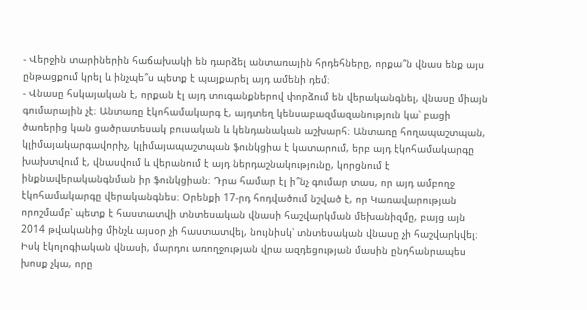- Վերջին տարիներին հաճախակի են դարձել անտառային հրդեհները, որքա՞ն վնաս ենք այս ընթացքում կրել և ինչպե՞ս պետք է պայքարել այդ ամենի դեմ։
- Վնասը հսկայական է, որքան էլ այդ տուգանքներով փորձում են վերականգնել, վնասը միայն գումարային չէ։ Անտառը էկոհամակարգ է, այդտեղ կենսաբազմազանություն կա՝ բացի ծառերից կան ցածրատեսակ բուսական և կենդանական աշխարհ։ Անտառը հողապաշտպան, կլիմայակարգավորիչ, կլիմայապաշտպան ֆունկցիա է կատարում, երբ այդ էկոհամակարգը խախտվում է, վնասվում և վերանում է այդ ներդաշնակությունը, կորցնում է ինքնավերականգնման իր ֆունկցիան։ Դրա համար էլ ի՞նչ գումար տաս, որ այդ ամբողջ էկոհամակարգը վերականգնես։ Օրենքի 17-րդ հոդվածում նշված է, որ Կառավարության որոշմամբ՝ պետք է հաստատվի տնտեսական վնասի հաշվարկման մեխանիզմը, բայց այն 2014 թվականից մինչև այսօր չի հաստատվել, նույնիսկ՝ տնտեսական վնասը չի հաշվարկվել։ Իսկ էկոլոգիական վնասի, մարդու առողջության վրա ազդեցության մասին ընդհանրապես խոսք չկա, որը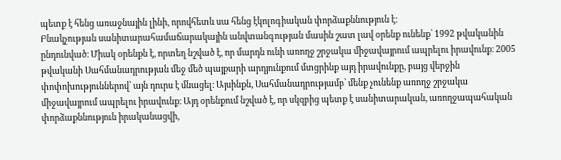պետք է հենց առաջնային լինի, որովհետև սա հենց էկոլոգիական փորձաքննություն է։
Բնակչության սանիտարահամաճարակային անվտանգության մասին շատ լավ օրենք ունենք՝ 1992 թվականին ընդունված։ Միակ օրենքն է, որտեղ նշված է, որ մարդն ունի առողջ շրջակա միջավայրում ապրելու իրավունք։ 2005 թվականի Սահմանադրության մեջ մեծ պայքարի արդյունքում մտցրինք այդ իրավունքը, բայց վերջին փոփոխություններով՝ այն դուրս է մնացել։ Այսինքն, Սահմանադրությամբ՝ մենք չունենք առողջ շրջակա միջավայրում ապրելու իրավունք։ Այդ օրենքում նշված է, որ սկզբից պետք է սանիտարական, առողջապահական փորձաքննություն իրականացվի,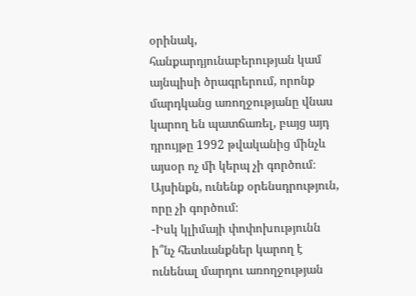օրինակ, հանքարդյունաբերության կամ այնպիսի ծրագրերում, որոնք մարդկանց առողջությանը վնաս կարող են պատճառել, բայց այդ դրույթը 1992 թվականից մինչև այսօր ոչ մի կերպ չի գործում։ Այսինքն, ունենք օրենսդրություն, որը չի գործում։
-Իսկ կլիմայի փոփոխությունն ի՞նչ հետևանքներ կարող է ունենալ մարդու առողջության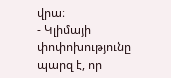վրա։
- Կլիմայի փոփոխությունը պարզ է, որ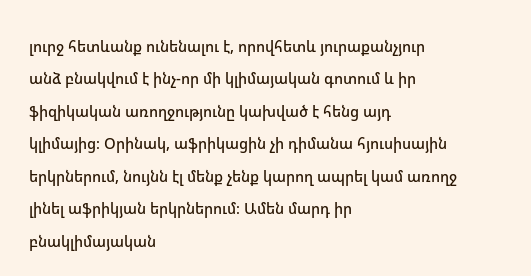լուրջ հետևանք ունենալու է, որովհետև յուրաքանչյուր անձ բնակվում է ինչ-որ մի կլիմայական գոտում և իր ֆիզիկական առողջությունը կախված է հենց այդ կլիմայից։ Օրինակ, աֆրիկացին չի դիմանա հյուսիսային երկրներում, նույնն էլ մենք չենք կարող ապրել կամ առողջ լինել աֆրիկյան երկրներում։ Ամեն մարդ իր բնակլիմայական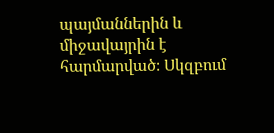պայմաններին և միջավայրին է հարմարված։ Սկզբում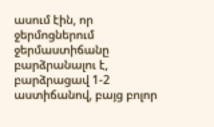ասում էին, որ ջերմոցներում ջերմաստիճանը բարձրանալու է, բարձրացավ 1-2 աստիճանով, բայց բոլոր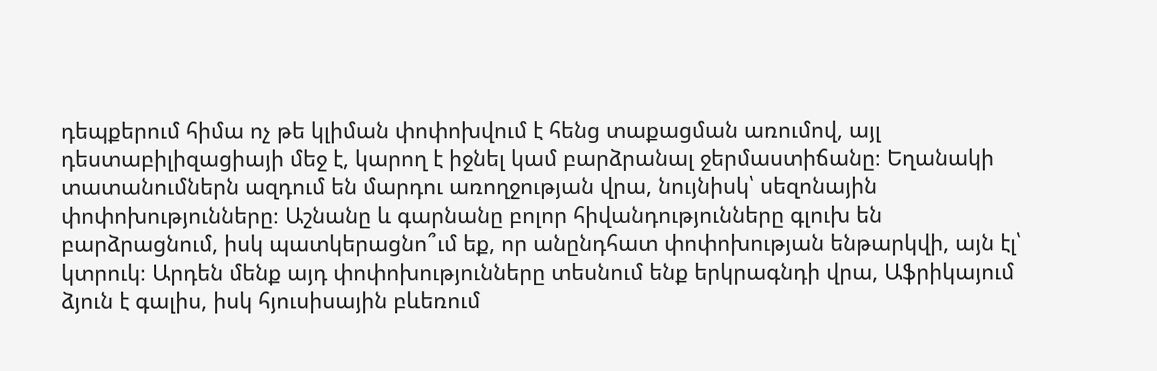դեպքերում հիմա ոչ թե կլիման փոփոխվում է հենց տաքացման առումով, այլ դեստաբիլիզացիայի մեջ է, կարող է իջնել կամ բարձրանալ ջերմաստիճանը։ Եղանակի տատանումներն ազդում են մարդու առողջության վրա, նույնիսկ՝ սեզոնային փոփոխությունները։ Աշնանը և գարնանը բոլոր հիվանդությունները գլուխ են բարձրացնում, իսկ պատկերացնո՞ւմ եք, որ անընդհատ փոփոխության ենթարկվի, այն էլ՝ կտրուկ։ Արդեն մենք այդ փոփոխությունները տեսնում ենք երկրագնդի վրա, Աֆրիկայում ձյուն է գալիս, իսկ հյուսիսային բևեռում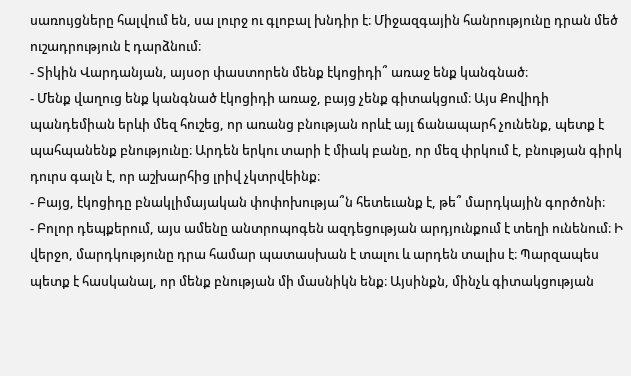սառույցները հալվում են, սա լուրջ ու գլոբալ խնդիր է։ Միջազգային հանրությունը դրան մեծ ուշադրություն է դարձնում։
- Տիկին Վարդանյան, այսօր փաստորեն մենք էկոցիդի՞ առաջ ենք կանգնած։
- Մենք վաղուց ենք կանգնած էկոցիդի առաջ, բայց չենք գիտակցում։ Այս Քովիդի պանդեմիան երևի մեզ հուշեց, որ առանց բնության որևէ այլ ճանապարհ չունենք, պետք է պահպանենք բնությունը։ Արդեն երկու տարի է միակ բանը, որ մեզ փրկում է, բնության գիրկ դուրս գալն է, որ աշխարհից լրիվ չկտրվեինք։
- Բայց, էկոցիդը բնակլիմայական փոփոխությա՞ն հետեւանք է, թե՞ մարդկային գործոնի։
- Բոլոր դեպքերում, այս ամենը անտրոպոգեն ազդեցության արդյունքում է տեղի ունենում։ Ի վերջո, մարդկությունը դրա համար պատասխան է տալու և արդեն տալիս է։ Պարզապես պետք է հասկանալ, որ մենք բնության մի մասնիկն ենք։ Այսինքն, մինչև գիտակցության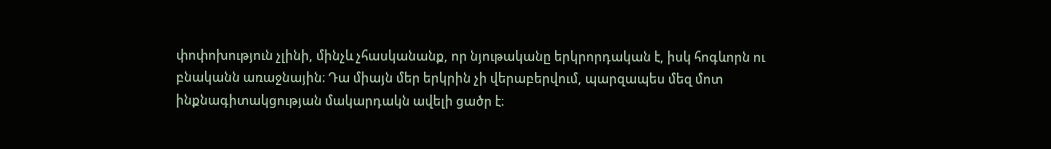փոփոխություն չլինի, մինչև չհասկանանք, որ նյութականը երկրորդական է, իսկ հոգևորն ու բնականն առաջնային։ Դա միայն մեր երկրին չի վերաբերվում, պարզապես մեզ մոտ ինքնագիտակցության մակարդակն ավելի ցածր է։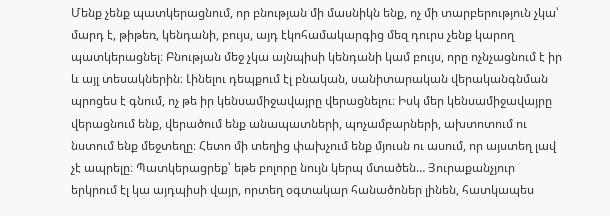Մենք չենք պատկերացնում, որ բնության մի մասնիկն ենք, ոչ մի տարբերություն չկա՝ մարդ է, թիթեռ, կենդանի, բույս, այդ էկոհամակարգից մեզ դուրս չենք կարող պատկերացնել։ Բնության մեջ չկա այնպիսի կենդանի կամ բույս, որը ոչնչացնում է իր և այլ տեսակներին։ Լինելու դեպքում էլ բնական, սանիտարական վերականգնման պրոցես է գնում, ոչ թե իր կենսամիջավայրը վերացնելու։ Իսկ մեր կենսամիջավայրը վերացնում ենք, վերածում ենք անապատների, պոչամբարների, ախտոտում ու նստում ենք մեջտեղը։ Հետո մի տեղից փախչում ենք մյուսն ու ասում, որ այստեղ լավ չէ ապրելը։ Պատկերացրեք՝ եթե բոլորը նույն կերպ մտածեն… Յուրաքանչյուր երկրում էլ կա այդպիսի վայր, որտեղ օգտակար հանածոներ լինեն, հատկապես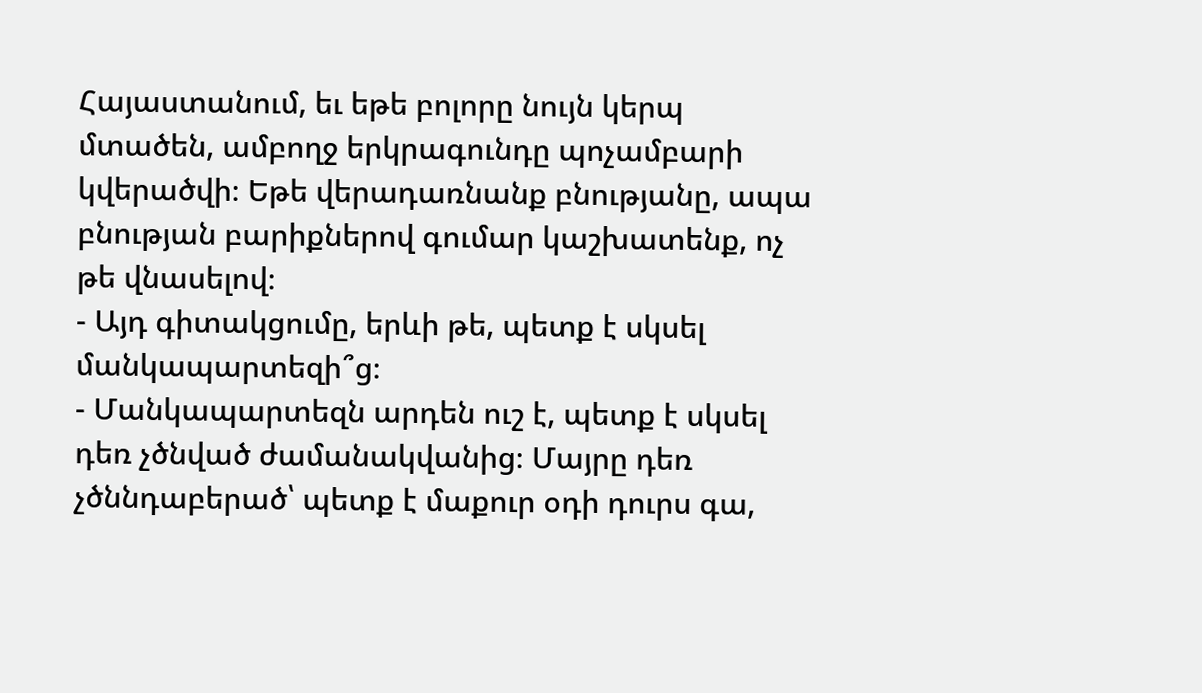Հայաստանում, եւ եթե բոլորը նույն կերպ մտածեն, ամբողջ երկրագունդը պոչամբարի կվերածվի։ Եթե վերադառնանք բնությանը, ապա բնության բարիքներով գումար կաշխատենք, ոչ թե վնասելով։
- Այդ գիտակցումը, երևի թե, պետք է սկսել մանկապարտեզի՞ց։
- Մանկապարտեզն արդեն ուշ է, պետք է սկսել դեռ չծնված ժամանակվանից։ Մայրը դեռ չծննդաբերած՝ պետք է մաքուր օդի դուրս գա,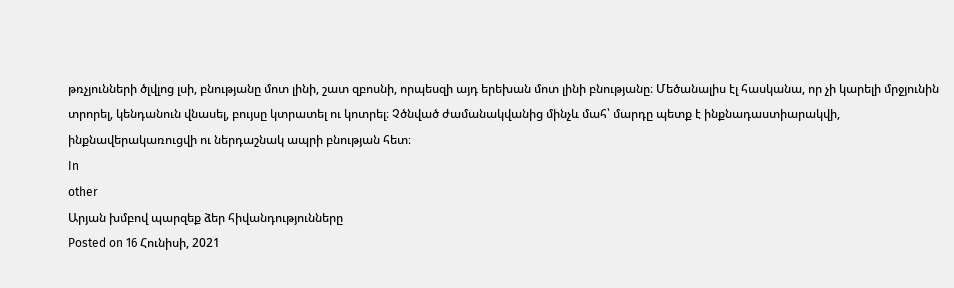թռչյունների ծլվլոց լսի, բնությանը մոտ լինի, շատ զբոսնի, որպեսզի այդ երեխան մոտ լինի բնությանը։ Մեծանալիս էլ հասկանա, որ չի կարելի մրջյունին տրորել, կենդանուն վնասել, բույսը կտրատել ու կոտրել։ Չծնված ժամանակվանից մինչև մահ՝ մարդը պետք է ինքնադաստիարակվի, ինքնավերակառուցվի ու ներդաշնակ ապրի բնության հետ։
In
other
Արյան խմբով պարզեք ձեր հիվանդությունները
Posted on 16 Հունիսի, 2021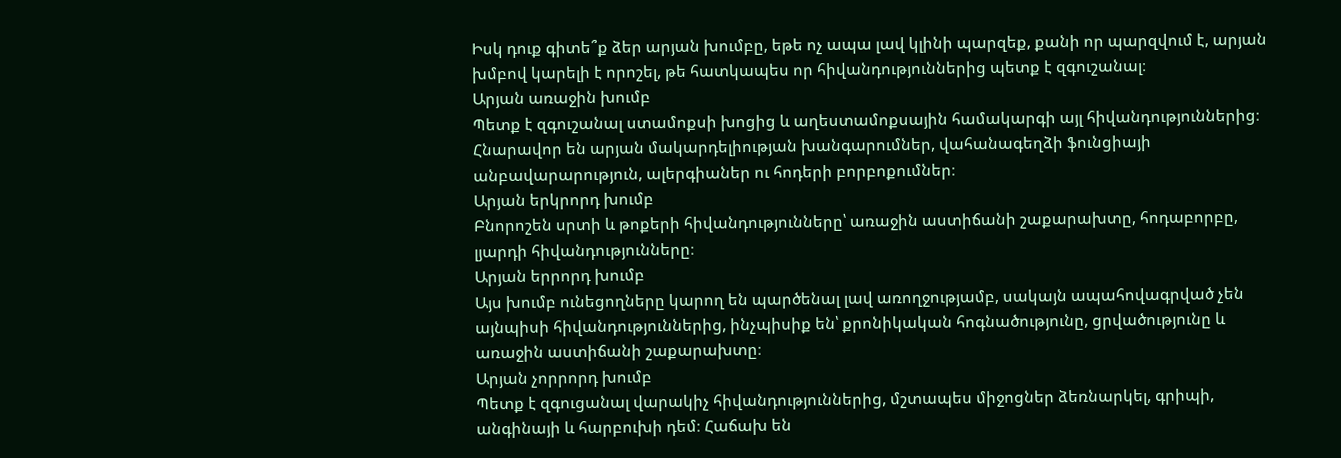Իսկ դուք գիտե՞ք ձեր արյան խումբը, եթե ոչ ապա լավ կլինի պարզեք, քանի որ պարզվում է, արյան խմբով կարելի է որոշել, թե հատկապես որ հիվանդություններից պետք է զգուշանալ։
Արյան առաջին խումբ
Պետք է զգուշանալ ստամոքսի խոցից և աղեստամոքսային համակարգի այլ հիվանդություններից։ Հնարավոր են արյան մակարդելիության խանգարումներ, վահանագեղձի ֆունցիայի անբավարարություն, ալերգիաներ ու հոդերի բորբոքումներ։
Արյան երկրորդ խումբ
Բնորոշեն սրտի և թոքերի հիվանդությունները՝ առաջին աստիճանի շաքարախտը, հոդաբորբը, լյարդի հիվանդությունները։
Արյան երրորդ խումբ
Այս խումբ ունեցողները կարող են պարծենալ լավ առողջությամբ, սակայն ապահովագրված չեն այնպիսի հիվանդություններից, ինչպիսիք են՝ քրոնիկական հոգնածությունը, ցրվածությունը և առաջին աստիճանի շաքարախտը։
Արյան չորրորդ խումբ
Պետք է զգուցանալ վարակիչ հիվանդություններից, մշտապես միջոցներ ձեռնարկել, գրիպի, անգինայի և հարբուխի դեմ։ Հաճախ են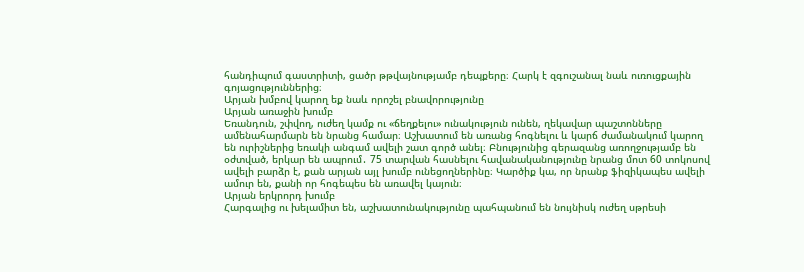հանդիպում գաստրիտի, ցածր թթվայնությամբ դեպքերը։ Հարկ է զգուշանալ նաև ուռուցքային գոյացություններից։
Արյան խմբով կարող եք նաև որոշել բնավորությունը
Արյան առաջին խումբ
Եռանդուն, շփվող, ուժեղ կամք ու «ճեղքելու» ունակություն ունեն, ղեկավար պաշտոնները ամենահարմարն են նրանց համար։ Աշխատում են առանց հոգնելու և կարճ ժամանակում կարող են ուրիշներից եռակի անգամ ավելի շատ գործ անել։ Բնությունից գերազանց առողջությամբ են օժտված, երկար են ապրում․ 75 տարվան հասնելու հավանականությունը նրանց մոտ 60 տոկոսով ավելի բարձր է, քան արյան այլ խումբ ունեցողներինը։ Կարծիք կա, որ նրանք ֆիզիկապես ավելի ամուր են, քանի որ հոգեպես են առավել կայուն։
Արյան երկրորդ խումբ
Հարգալից ու խելամիտ են, աշխատունակությունը պահպանում են նույնիսկ ուժեղ սթրեսի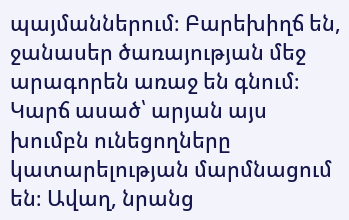պայմաններում։ Բարեխիղճ են, ջանասեր ծառայության մեջ արագորեն առաջ են գնում։ Կարճ ասած՝ արյան այս խումբն ունեցողները կատարելության մարմնացում են։ Ավաղ, նրանց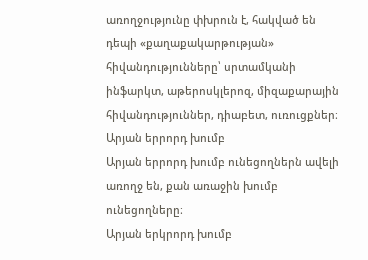առողջությունը փխրուն է, հակված են դեպի «քաղաքակարթության» հիվանդությունները՝ սրտամկանի ինֆարկտ, աթերոսկլերոզ, միզաքարային հիվանդություններ, դիաբետ, ուռուցքներ։
Արյան երրորդ խումբ
Արյան երրորդ խումբ ունեցողներն ավելի առողջ են, քան առաջին խումբ ունեցողները։
Արյան երկրորդ խումբ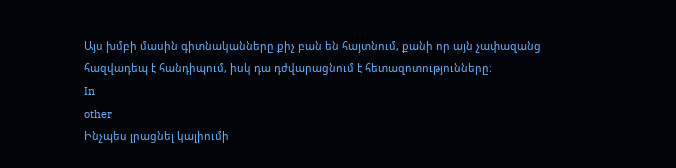Այս խմբի մասին գիտնականները քիչ բան են հայտնում, քանի որ այն չափազանց հազվադեպ է հանդիպում, իսկ դա դժվարացնում է հետազոտությունները։
In
other
Ինչպես լրացնել կալիումի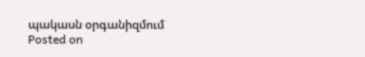պակասն օրգանիզմում
Posted on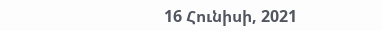16 Հունիսի, 2021